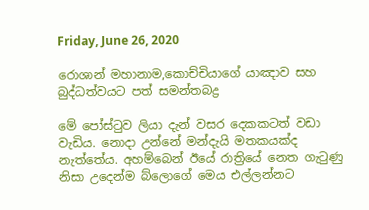Friday, June 26, 2020

රොශාන් මහානාම,කොච්චියාගේ යාඤාව සහ බුද්ධත්වයට පත් සමන්තබද්‍ර

මේ පෝස්ටුව ලියා දැන් වසර දෙකකටත් වඩා වැඩිය. නොදා උන්නේ මන්දැයි මතකයක්ද නැත්තේය. අහම්බෙන් ඊයේ රාත්‍රියේ නෙත ගැටුණු නිසා උදෙන්ම බ්ලොගේ මෙය එල්ලන්නට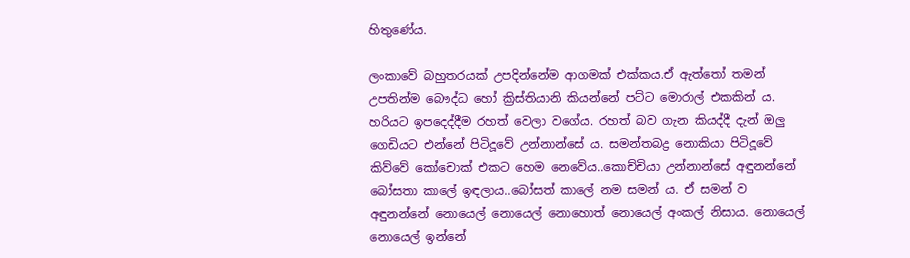හිතුණේය.

ලංකාවේ බහුතරයක් උපදින්නේම ආගමක් එක්කය.ඒ ඇත්තෝ තමන් උපතින්ම බෞද්ධ හෝ ක්‍රිස්තියානි කියන්නේ පට්ට මොරාල් එකකින් ය. හරියට ඉපදෙද්දීම රහත් වෙලා වගේය. රහත් බව ගැන කියද්දී දැන් ඔලු ගෙඩියට එන්නේ පිටිදූවේ උන්නාන්සේ ය. සමන්තබද්‍ර නොකියා පිටිදූවේ කිව්වේ කෝචොක් එකට හෙම නෙවේය..කොච්චියා උන්නාන්සේ අඳුනන්නේ බෝසතා කාලේ ඉඳලාය..බෝසත් කාලේ නම සමන් ය. ඒ සමන් ව අඳුනන්නේ නොයෙල් නොයෙල් නොහොත් නොයෙල් අංකල් නිසාය. නොයෙල් නොයෙල් ඉන්නේ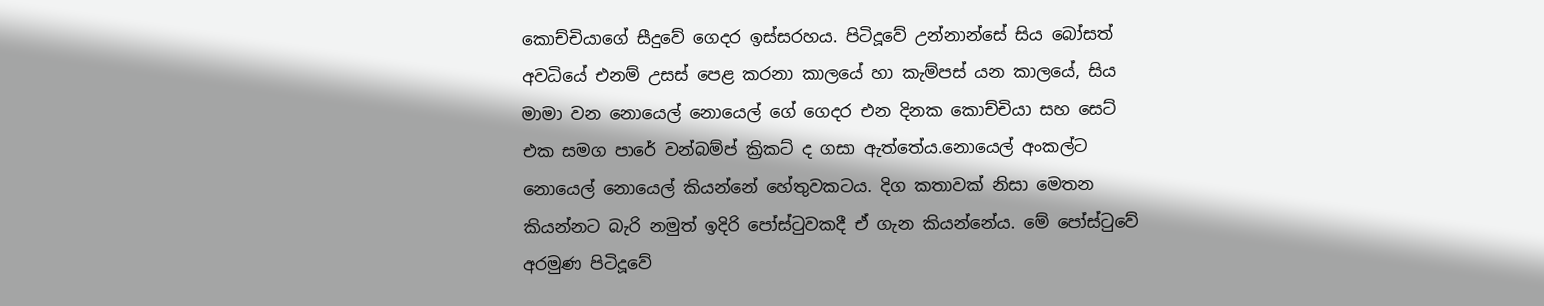කොච්චියාගේ සීදුවේ ගෙදර ඉස්සරහය. පිටිදූවේ උන්නාන්සේ සිය බෝසත් අවධියේ එනම් උසස් පෙළ කරනා කාලයේ හා කැම්පස් යන කාලයේ, සිය මාමා වන නොයෙල් නොයෙල් ගේ ගෙදර එන දිනක කොච්චියා සහ සෙට් එක සමග පාරේ වන්බම්ප් ක්‍රිකට් ද ගසා ඇත්තේය.නොයෙල් අංකල්ට නොයෙල් නොයෙල් කියන්නේ හේතුවකටය. දිග කතාවක් නිසා මෙතන කියන්නට බැරි නමුත් ඉදිරි පෝස්ටුවකදී ඒ ගැන කියන්නේය. මේ පෝස්ටුවේ අරමුණ පිටිදූවේ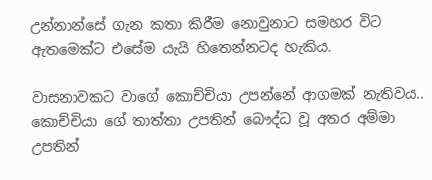උන්නාන්සේ ගැන කතා කිරීම නොවුනාට සමහර විට ඇතමෙක්ට එසේම යැයි හිතෙන්නටද හැකිය.

වාසනාවකට වාගේ කොච්චියා උපන්නේ ආගමක් නැතිවය.. කොච්චියා ගේ තාත්තා උපතින් බෞද්ධ වූ අතර අම්මා උපතින්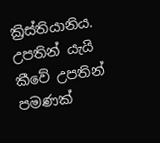ක්‍රිස්තියානිය. උපතින් යැයි කීවේ උපතින් පමණක්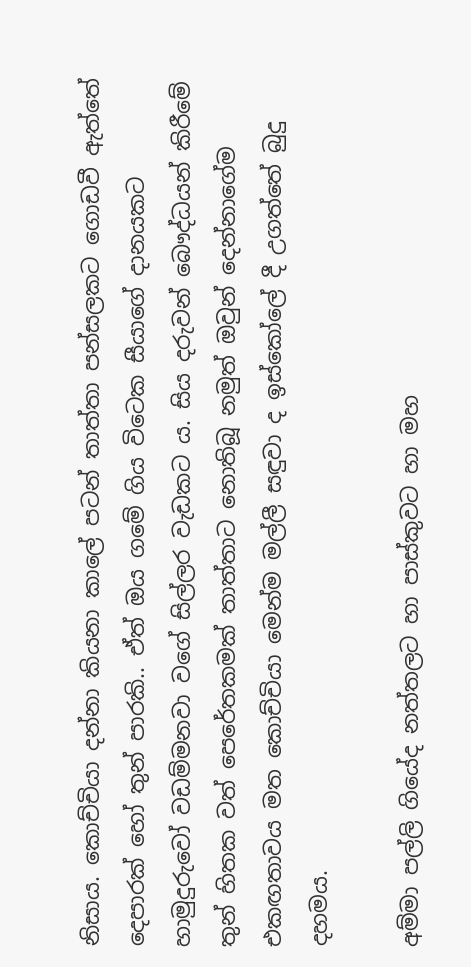නිසාය. කොච්චියා දන්නා කියනා කාලේ පටන් තාත්තා පන්සලකට ගොඩවී ඇත්තේ දෙපාරක් හෝ තුන් පාරකි.. ඒත් ඔය ගමේ ගිය විටෙක සීයාගේ දානයකට හාමුදුරුවෝ වඩම්මනවා වගේ සිල්ලර වැඩකට ය. සිය දරුවන් බෞද්ධයන් කිරීමේ තුන් හිතක වත් පෙරේතකමක් තාත්තාට නොතිබූ නමුත් ඔවුන් දෙන්නාගේම එකඟතාවය මත කොච්චියා මෙන්ම මල්ලී සඳුවා ද ඉස්කෝලේ දී උගත්තේ බුදු දහමය.

අම්මා පල්ලි ගියේද නත්තලට හා පාස්කුවට හා මහ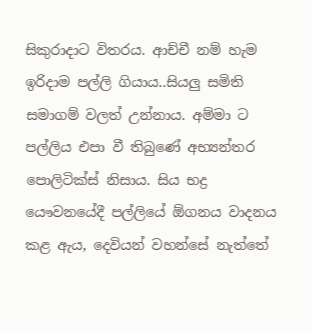සිකුරාදාට විතරය. ආච්චී නම් හැම ඉරිදාම පල්ලි ගියාය..සියලු සමිති සමාගම් වලත් උන්නාය. අම්මා ට පල්ලිය එපා වී තිබුණේ අභ්‍යන්තර පොලිටික්ස් නිසාය. සිය භද්‍ර යෞවනයේදී පල්ලියේ ඕගනය වාදනය කළ ඇය, දෙවියන් වහන්සේ නැත්තේ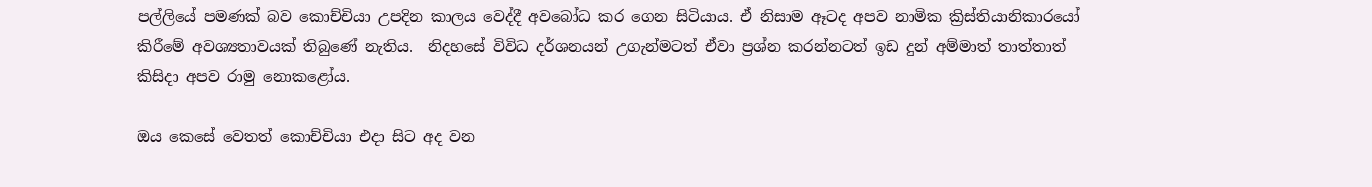පල්ලියේ පමණක් බව කොච්චියා උපදින කාලය වෙද්දී අවබෝධ කර ගෙන සිටියාය. ඒ නිසාම ඈටද අපව නාමික ක්‍රිස්තියානිකාරයෝ කිරීමේ අවශ්‍යතාවයක් තිබුණේ නැතිය.  නිදහසේ විවිධ දර්ශනයන් උගැන්මටත් ඒවා ප්‍රශ්න කරන්නටත් ඉඩ දුන් අම්මාත් තාත්තාත් කිසිදා අපව රාමු නොකළෝය.

ඔය කෙසේ වෙතත් කොච්චියා එදා සිට අද වන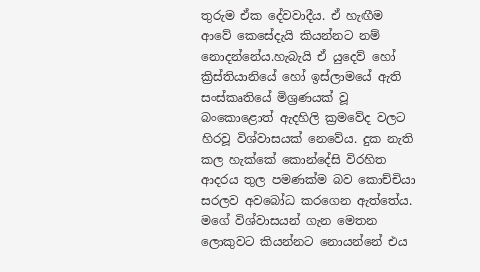තුරුම ඒක දේවවාදීය. ඒ හැඟීම ආවේ කෙසේදැයි කියන්නට නම් නොදන්නේය.හැබැයි ඒ යුදෙව් හෝ ක්‍රිස්තියානියේ හෝ ඉස්ලාමයේ ඇති සංස්කෘතියේ මිශ්‍රණයක් වූ බංකොළොත් ඇදහිලි ක්‍රමවේද වලට හිරවූ විශ්වාසයක් නෙවේය. දුක නැති කල හැක්කේ කොන්දේසි විරහිත ආදරය තුල පමණක්ම බව කොච්චියා සරලව අවබෝධ කරගෙන ඇත්තේය. මගේ විශ්වාසයන් ගැන මෙතන ලොකුවට කියන්නට නොයන්නේ එය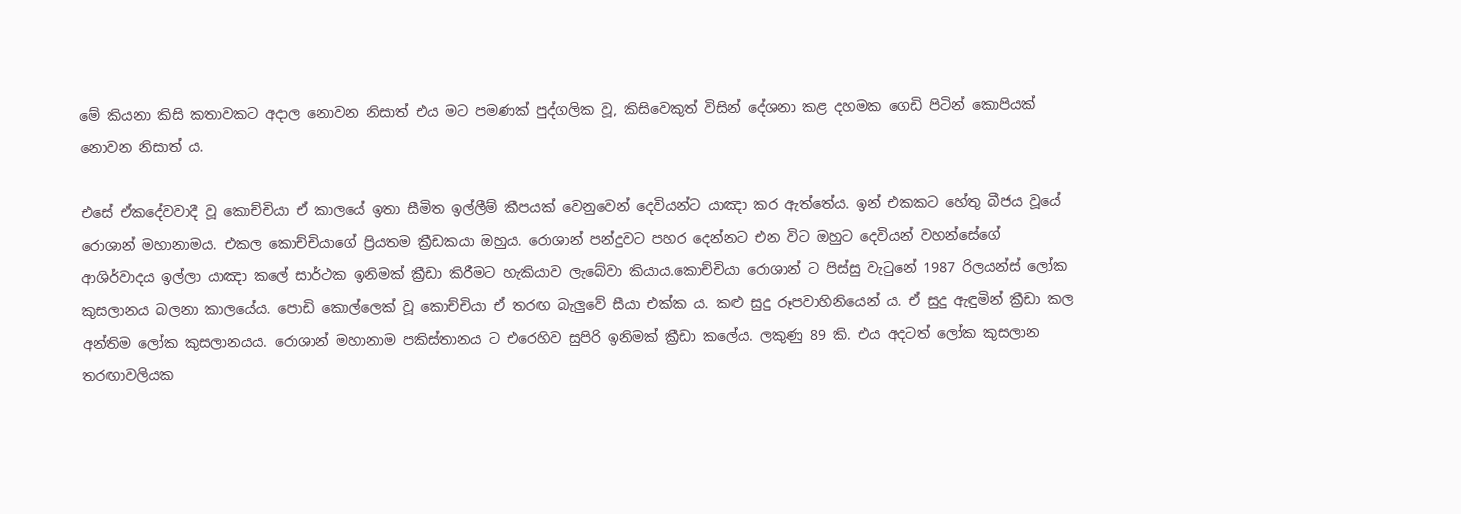මේ කියනා කිසි කතාවකට අදාල නොවන නිසාත් එය මට පමණක් පුද්ගලික වූ, කිසිවෙකුත් විසින් දේශනා කළ දහමක ගෙඩි පිටින් කොපියක් නොවන නිසාත් ය.

එසේ ඒකදේවවාදී වූ කොච්චියා ඒ කාලයේ ඉතා සීමිත ඉල්ලීම් කීපයක් වෙනුවෙන් දෙවියන්ට යාඤා කර ඇත්තේය. ඉන් එකකට හේතු බීජය වූයේ රොශාන් මහානාමය. එකල කොච්චියාගේ ප්‍රියතම ක්‍රීඩකයා ඔහුය. රොශාන් පන්දුවට පහර දෙන්නට එන විට ඔහුට දෙවියන් වහන්සේගේ ආශිර්වාදය ඉල්ලා යාඤා කලේ සාර්ථක ඉනිමක් ක්‍රීඩා කිරීමට හැකියාව ලැබේවා කියාය.කොච්චියා රොශාන් ට පිස්සු වැටුනේ 1987 රිලයන්ස් ලෝක කුසලානය බලනා කාලයේය. පොඩි කොල්ලෙක් වූ කොච්චියා ඒ තරඟ බැලුවේ සීයා එක්ක ය. කළු සුදු රූපවාහිනියෙන් ය. ඒ සුදු ඇඳුමින් ක්‍රීඩා කල අන්තිම ලෝක කුසලානයය. රොශාන් මහානාම පකිස්තානය ට එරෙහිව සුපිරි ඉනිමක් ක්‍රීඩා කලේය. ලකුණු 89 කි. එය අදටත් ලෝක කුසලාන තරඟාවලියක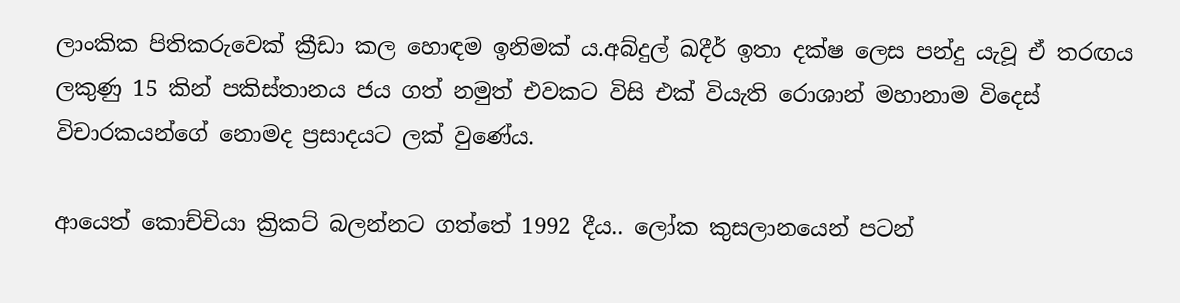ලාංකික පිතිකරුවෙක් ක්‍රීඩා කල හොඳම ඉනිමක් ය.අබ්දුල් ඛදීර් ඉතා දක්ෂ ලෙස පන්දු යැවූ ඒ තරඟය ලකුණු 15 කින් පකිස්තානය ජය ගත් නමුත් එවකට විසි එක් වියැති රොශාන් මහානාම විදෙස් විචාරකයන්ගේ නොමද ප්‍රසාදයට ලක් වුණේය.

ආයෙත් කොච්චියා ක්‍රිකට් බලන්නට ගත්තේ 1992 දීය.. ලෝක කුසලානයෙන් පටන්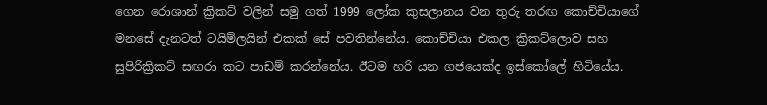ගෙන රොශාන් ක්‍රිකට් වලින් සමු ගත් 1999 ලෝක කුසලානය වන තුරු තරඟ කොච්චියාගේ මනසේ දැනටත් ටයිම්ලයින් එකක් සේ පවතින්නේය. කොච්චියා එකල ක්‍රිකට්ලොව සහ සුපිරික්‍රිකට් සඟරා කට පාඩම් කරන්නේය. ඊටම හරි යන ගජයෙක්ද ඉස්කෝලේ හිටියේය.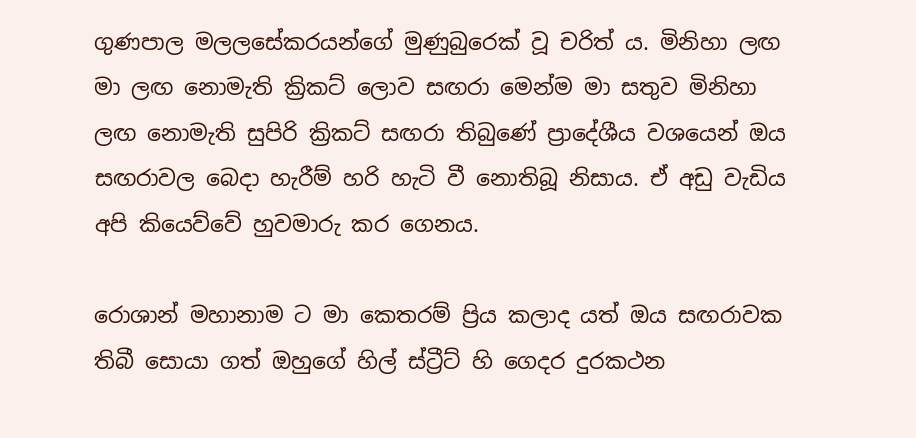ගුණපාල මලලසේකරයන්ගේ මුණුබුරෙක් වූ චරිත් ය. මිනිහා ලඟ මා ලඟ නොමැති ක්‍රිකට් ලොව සඟරා මෙන්ම මා සතුව මිනිහා ලඟ නොමැති සුපිරි ක්‍රිකට් සඟරා තිබුණේ ප්‍රාදේශීය වශයෙන් ඔය සඟරාවල බෙදා හැරීම් හරි හැටි වී නොතිබූ නිසාය. ඒ අඩු වැඩිය අපි කියෙව්වේ හුවමාරු කර ගෙනය.

රොශාන් මහානාම ට මා කෙතරම් ප්‍රිය කලාද යත් ඔය සඟරාවක තිබී සොයා ගත් ඔහුගේ හිල් ස්ට්‍රීට් හි ගෙදර දුරකථන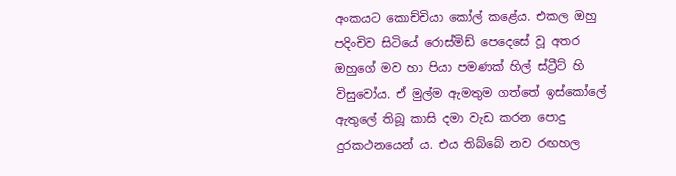අංකයට කොච්චියා කෝල් කළේය. එකල ඔහු පදිංචිව සිටියේ රොස්මිඩ් පෙදෙසේ වූ අතර ඔහුගේ මව හා පියා පමණක් හිල් ස්ට්‍රීට් හි විසුවෝය. ඒ මුල්ම ඇමතුම ගත්තේ ඉස්කෝලේ ඇතුලේ තිබූ කාසි දමා වැඩ කරන පොදු දුරකථනයෙන් ය. එය තිබ්බේ නව රඟහල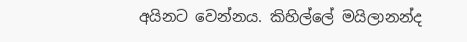අයිනට වෙන්නය. කිහිල්ලේ මයිලානන්ද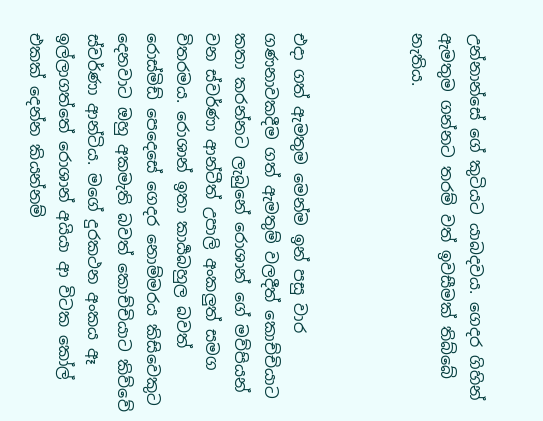උන්නාන්සේ ගේ කුටියට යාබදවය. ගෙදර ගිහින් ඇමතුම ගන්නට තරම් වත් ඉවසීමක් තිබ්බේ නැතිය.



එදා ගත් ඇමතුම මෙන්ම ඉන් පසු වාර ගණනාවකදීම ගත් ඇමතුම් වලදීත් කොච්චියාට කතා කරන්නට ලැබුනේ රොශාන් ගේ මව්පියන් වන ස්වර්ණා ආන්ටීත් උපාලි අංකලුත් සමග විතරමය. රොශාන් ඉතා කාර්‍යබහුල බවත් රොස්මිඩ් පෙදෙසේ ගෙදර නොම්මරය කිසිවෙකුට දෙනවාට ඔහු අකමැති බවත් කොච්චියාට කිව්වේ ස්වර්ණා ආන්ටිය. මගේ දුරකථන අංකය ඈ ඉල්ලාගත්තේ රොශාන් අයියා ආ විටක කෝල් එකක් දෙන්න කියන්නම්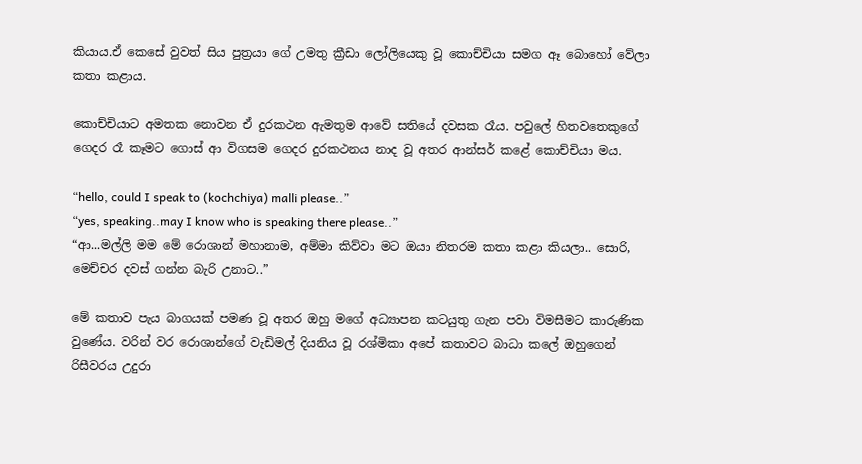කියාය.ඒ කෙසේ වුවත් සිය පුත්‍රයා ගේ උමතු ක්‍රීඩා ලෝලියෙකු වූ කොච්චියා සමග ඈ බොහෝ වේලා කතා කළාය.

කොච්චියාට අමතක නොවන ඒ දුරකථන ඇමතුම ආවේ සතියේ දවසක රෑය. පවුලේ හිතවතෙකුගේ ගෙදර රෑ කෑමට ගොස් ආ විගසම ගෙදර දුරකථනය නාද වූ අතර ආන්සර් කළේ කොච්චියා මය.

“hello, could I speak to (kochchiya) malli please..”
“yes, speaking..may I know who is speaking there please..”
“ආ...මල්ලි මම මේ රොශාන් මහානාම, අම්මා කිව්වා මට ඔයා නිතරම කතා කළා කියලා.. සොරි, මෙච්චර දවස් ගන්න බැරි උනාට..”

මේ කතාව පැය බාගයක් පමණ වූ අතර ඔහු මගේ අධ්‍යාපන කටයුතු ගැන පවා විමසීමට කාරුණික වුණේය. වරින් වර රොශාන්ගේ වැඩිමල් දියනිය වූ රශ්මිකා අපේ කතාවට බාධා කලේ ඔහුගෙන් රිසීවරය උදුරා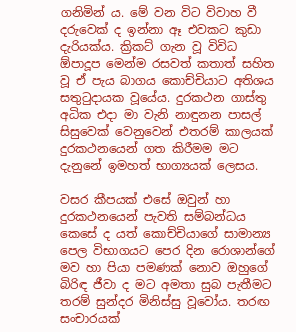ගනිමින්‍ ය. මේ වන විට විවාහ වී දරුවෙක් ද ඉන්නා ඈ එවකට කුඩා දැරියක්ය. ක්‍රිකට් ගැන වූ විවිධ ඕපාදූප මෙන්ම රසවත් කතාත් සහිත වූ ඒ පැය බාගය කොච්චියාට අතිශය සතුටුදායක වූයේය. දුරකථන ගාස්තු අධික එදා මා වැනි නාඳුනන පාසල් සිසුවෙක් වෙනුවෙන් එතරම් කාලයක් දුරකථනයෙන් ගත කිරීමම මට දැනුනේ ඉමහත් භාග්‍යයක් ලෙසය.

වසර කීපයක් එසේ ඔවුන් හා දුරකථනයෙන් පැවති සම්බන්ධය කෙසේ ද යත් කොච්චියාගේ සාමාන්‍ය පෙල විභාගයට පෙර දින රොශාන්ගේ මව හා පියා පමණක් නොව ඔහුගේ බිරිඳ ජීවා ද මට අමතා සුබ පැතීමට තරම් සුන්දර මිනිස්සු වූවෝය. තරඟ සංචාරයක්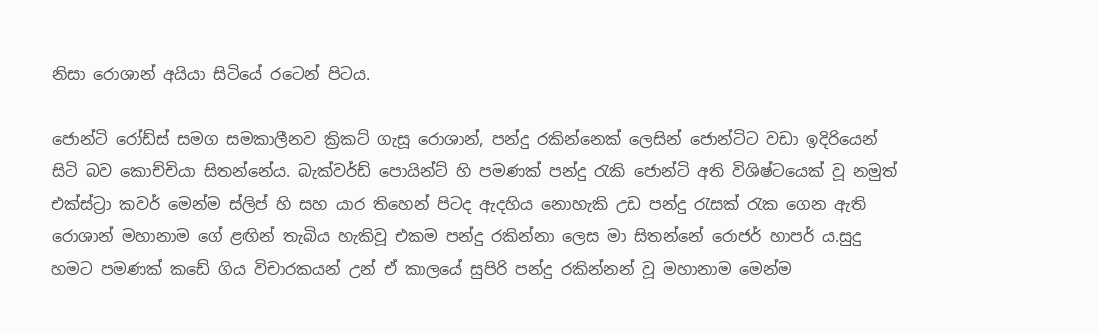නිසා රොශාන් අයියා සිටියේ රටෙන් පිටය.

ජොන්ටි රෝඩ්ස් සමග සමකාලීනව ක්‍රිකට් ගැසූ රොශාන්, පන්දු රකින්නෙක් ලෙසින් ජොන්ටිට වඩා ඉදිරියෙන් සිටි බව කොච්චියා සිතන්නේය. බැක්වර්ඩ් පොයින්ට් හි පමණක් පන්දු රැකි ජොන්ටි අති විශිෂ්ටයෙක් වූ නමුත් එක්ස්ට්‍රා කවර් මෙන්ම ස්ලිප් හි සහ යාර තිහෙන් පිටද ඇදහිය නොහැකි උඩ පන්දු රැසක් රැක ගෙන ඇති රොශාන් මහානාම ගේ ළඟින් තැබිය හැකිවූ එකම පන්දු රකින්නා ලෙස මා සිතන්නේ රොජර් හාපර් ය.සුදු හමට පමණක් කඩේ ගිය විචාරකයන් උන් ඒ කාලයේ සුපිරි පන්දු රකින්නන් වූ මහානාම මෙන්ම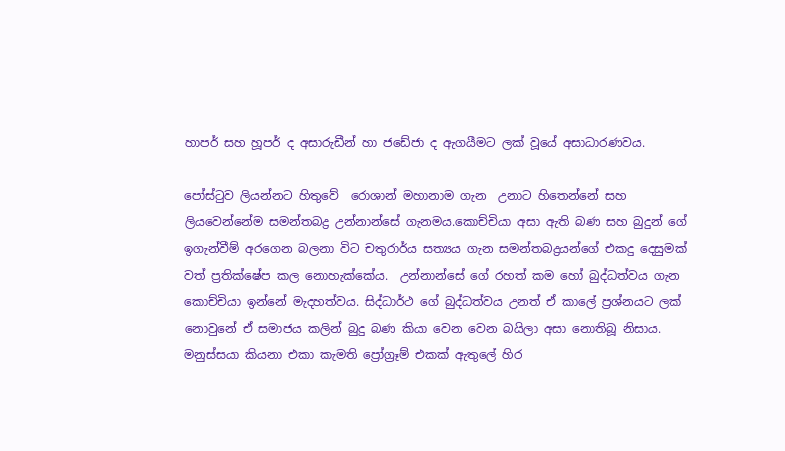හාපර් සහ හූපර් ද අසාරුඩීන් හා ජඩේජා ද ඇගයීමට ලක් වූයේ අසාධාරණවය.

පෝස්ටුව ලියන්නට හිතුවේ  රොශාන් මහානාම ගැන  උනාට හිතෙන්නේ සහ ලියවෙන්නේම සමන්තබද්‍ර උන්නාන්සේ ගැනමය.කොච්චියා අසා ඇති බණ සහ බුදුන් ගේ ඉගැන්වීම් අරගෙන බලනා විට චතුරාර්ය සත්‍යය ගැන සමන්තබද්‍රයන්ගේ එකදු දෙසුමක් වත් ප්‍රතික්ෂේප කල නොහැක්කේය.  උන්නාන්සේ ගේ රහත් කම හෝ බුද්ධත්වය ගැන කොච්චියා ඉන්නේ මැදහත්වය. සිද්ධාර්ථ ගේ බුද්ධත්වය උනත් ඒ කාලේ ප්‍රශ්නයට ලක් නොවුනේ ඒ සමාජය කලින් බුදු බණ කියා වෙන වෙන බයිලා අසා නොතිබූ නිසාය. මනුස්සයා කියනා එකා කැමති ප්‍රෝග්‍රෑම් එකක් ඇතුලේ හිර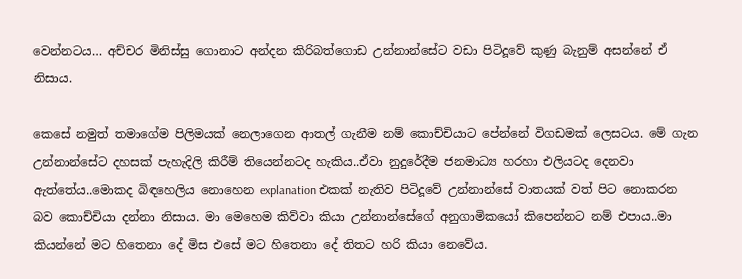වෙන්නටය… අච්චර මිනිස්සු ගොනාට අන්දන කිරිබත්ගොඩ උන්නාන්සේට වඩා පිටිදූවේ කුණු බැනුම් අසන්නේ ඒ නිසාය.

කෙසේ නමුත් තමාගේම පිලිමයක් නෙලාගෙන ආතල් ගැනීම නම් කොච්චියාට පේන්නේ විගඩමක් ලෙසටය. මේ ගැන උන්නාන්සේට දහසක් පැහැදිලි කිරීම් තියෙන්නටද හැකිය..ඒවා නුදුරේදීම ජනමාධ්‍ය හරහා එලියටද දෙනවා ඇත්තේය..මොකද බිඳහෙලිය නොහෙන explanation එකක් නැතිව පිටිදූවේ උන්නාන්සේ වාතයක් වත් පිට නොකරන බව කොච්චියා දන්නා නිසාය. මා මෙහෙම කිව්වා කියා උන්නාන්සේගේ අනුගාමිකයෝ කිපෙන්නට නම් එපාය..මා කියන්නේ මට හිතෙනා දේ මිස එසේ මට හිතෙනා දේ තිතට හරි කියා නෙවේය.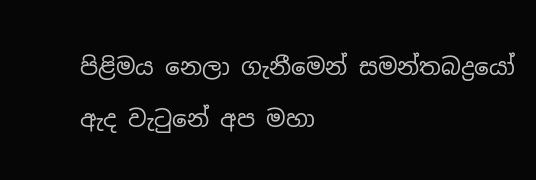පිළිමය නෙලා ගැනීමෙන් සමන්තබද්‍රයෝ ඇද වැටුනේ අප මහා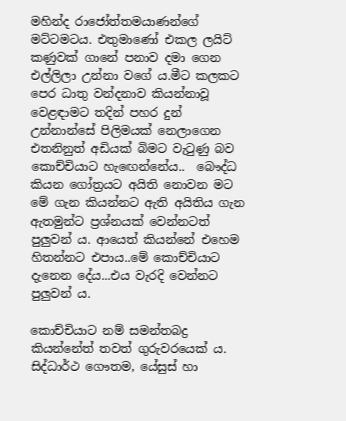මහින්ද රාජෝත්තමයාණන්ගේ මට්ටමටය. එතුමාණෝ එකල ලයිට් කණුවක් ගානේ පනාව දමා ගෙන එල්ලිලා උන්නා වගේ ය.මීට කලකට පෙර ධාතු වන්දනාව කියන්නාවූ වෙළඳාමට තදින් පහර දුන් උන්නාන්සේ පිලිමයක් නෙලාගෙන එතනිනුත් අඩියක් බිමට වැටුණු බව කොච්චියාට හැඟෙන්නේය..  බෞද්ධ කියන ගෝත්‍රයට අයිති නොවන මට මේ ගැන කියන්නට ඇති අයිතිය ගැන ඇතමුන්ට ප්‍රශ්නයක් වෙන්නටත් පුලුවන් ය. ආයෙත් කියන්නේ එහෙම හිතන්නට එපාය..මේ කොච්චියාට දැනෙන දේය...එය වැරදි වෙන්නට පුලුවන්‍ ය.

කොච්චියාට නම් සමන්තබද්‍ර කියන්නේත් තවත් ගුරුවරයෙක් ය. සිද්ධාර්ථ ගෞතම, යේසුස් හා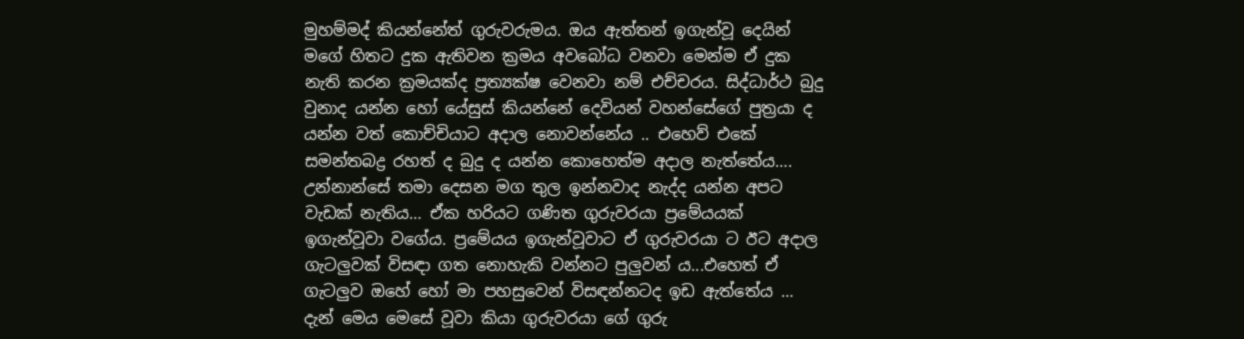මුහම්මද් කියන්නේත් ගුරුවරුමය. ඔය ඇත්තන් ඉගැන්වූ දෙයින් මගේ හිතට දුක ඇතිවන ක්‍රමය අවබෝධ වනවා මෙන්ම ඒ දුක නැති කරන ක්‍රමයක්ද ප්‍රත්‍යක්ෂ වෙනවා නම් එච්චරය. සිද්ධාර්ථ බුදු වුනාද යන්න හෝ යේසුස් කියන්නේ දෙවියන් වහන්සේගේ පුත්‍රයා ද යන්න වත් කොච්චියාට අදාල නොවන්නේය .. එහෙව් එකේ සමන්තබද්‍ර රහත් ද බුදු ද යන්න කොහෙත්ම අදාල නැත්තේය…. උන්නාන්සේ තමා දෙසන මග තුල ඉන්නවාද නැද්ද යන්න අපට වැඩක් නැතිය… ඒක හරියට ගණිත ගුරුවරයා ප්‍රමේයයක් ඉගැන්වූවා වගේය. ප්‍රමේයය ඉගැන්වූවාට ඒ ගුරුවරයා ට ඊට අදාල ගැටලුවක් විසඳා ගත නොහැකි වන්නට පුලුවන් ය...එහෙත් ඒ ගැටලුව ඔහේ හෝ මා පහසුවෙන් විසඳන්නටද ඉඩ ඇත්තේය … දැන් මෙය මෙසේ වූවා කියා ගුරුවරයා ගේ ගුරු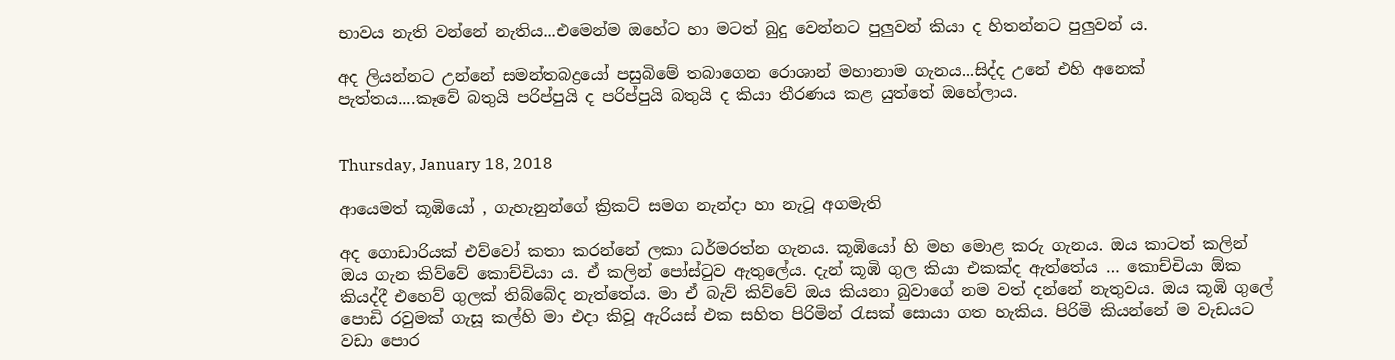භාවය නැති වන්නේ නැතිය...එමෙන්ම ඔහේට හා මටත් බුදු වෙන්නට පුලුවන් කියා ද හිතන්නට පුලුවන් ය.

අද ලියන්නට උන්නේ සමන්තබද්‍රයෝ පසුබිමේ තබාගෙන රොශාන් මහානාම ගැනය...සිද්ද උනේ එහි අනෙක් පැත්තය....කෑවේ බතුයි පරිප්පුයි ද පරිප්පුයි බතුයි ද කියා තීරණය කළ යුත්තේ ඔහේලාය.


Thursday, January 18, 2018

ආයෙමත් කූඹියෝ , ගැහැනුන්ගේ ක්‍රිකට් සමග නැන්දා හා නැටූ අගමැති

අද ගොඩාරියක් එව්වෝ කතා කරන්නේ ලකා ධර්මරත්න ගැනය. කූඹියෝ හි මහ මොළ කරු ගැනය. ඔය කාටත් කලින් ඔය ගැන කිව්වේ කොච්චියා ය. ඒ කලින් පෝස්ටුව ඇතුලේය. දැන් කූඹි ගුල කියා එකක්ද ඇත්තේය … කොච්චියා ඕක කියද්දී එහෙව් ගුලක් තිබ්බේද නැත්තේය. මා ඒ බැව් කිව්වේ ඔය කියනා බුවාගේ නම වත් දන්නේ නැතුවය. ඔය කූඹි ගුලේ පොඩි රවුමක් ගැසූ කල්හි මා එදා කිවූ ඇරියස් එක සහිත පිරිමින් රැසක් සොයා ගත හැකිය. පිරිමි කියන්නේ ම වැඩයට වඩා පොර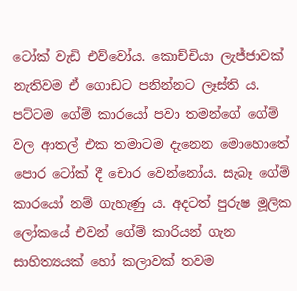ටෝක් වැඩි එව්වෝය. කොච්චියා ලැජ්ජාවක් නැතිවම ඒ ගොඩට පනින්නට ලෑස්ති ය. පට්ටම ගේම් කාරයෝ පවා තමන්ගේ ගේම් වල ආතල් එක තමාටම දැනෙන මොහොතේ පොර ටෝක් දී චොර වෙන්නෝය. සැබෑ ගේම් කාරයෝ නම් ගැහැණු ය. අදටත් පුරුෂ මූලික ලෝකයේ එවන් ගේම් කාරියන් ගැන සාහිත්‍යයක් හෝ කලාවක් තවම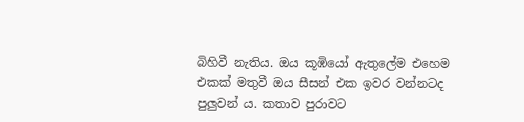බිහිවී නැතිය. ඔය කූඹියෝ ඇතුලේම එහෙම එකක් මතුවී ඔය සීසන් එක ඉවර වන්නටද පුලුවන් ය. කතාව පුරාවට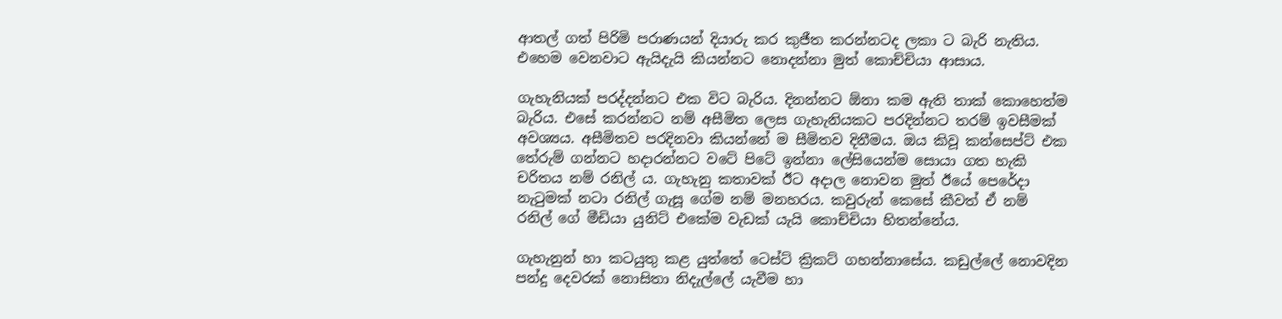ආතල් ගත් පිරිමි පරාණයන් දියාරු කර කුජීත කරන්නටද ලකා ට බැරි නැතිය. එහෙම වෙනවාට ඇයිදැයි කියන්නට නොදන්නා මුත් කොච්චියා ආසාය.

ගැහැනියක් පරද්දන්නට එක විට බැරිය. දිනන්නට ඕනා කම ඇති තාක් කොහෙත්ම බැරිය. එසේ කරන්නට නම් අසීමිත ලෙස ගැහැනියකට පරදින්නට තරම් ඉවසීමක් අවශ්‍යය. අසීමිතව පරදිනවා කියන්නේ ම සීමිතව දිනීමය. ඔය කිවූ කන්සෙප්ට් එක තේරුම් ගන්නට හදාරන්නට වටේ පිටේ ඉන්නා ලේසියෙන්ම සොයා ගත හැකි චරිතය නම් රනිල් ය. ගැහැනු කතාවක් ඊට අදාල නොවන මුත් ඊයේ පෙරේදා නැටුමක් නටා රනිල් ගැසූ ගේම නම් මනහරය. කවුරුන් කෙසේ කීවත් ඒ නම් රනිල් ගේ මීඩියා යුනිට් එකේම වැඩක් යැයි කොච්චියා හිතන්නේය.

ගැහැනුන් හා කටයුතු කළ යුත්තේ ටෙස්ට් ක්‍රිකට් ගහන්නාසේය. කඩුල්ලේ නොවදින පන්දු දෙවරක් නොසිතා නිදැල්ලේ යැවීම හා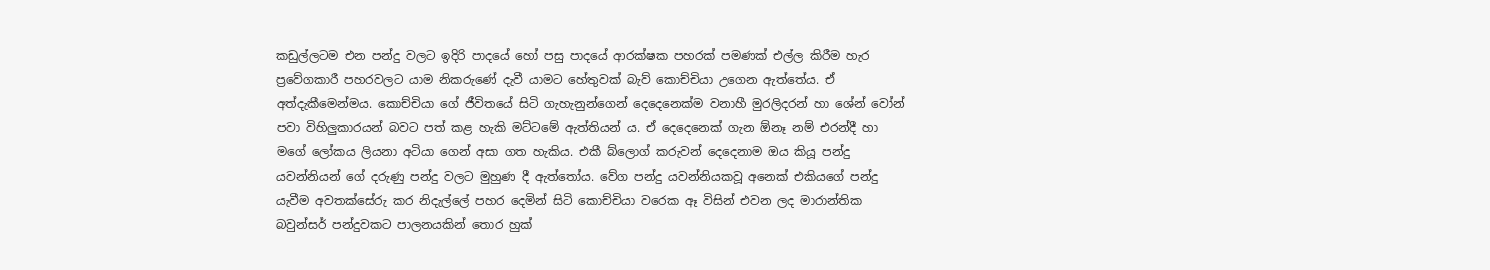කඩුල්ලටම එන පන්දු වලට ඉදිරි පාදයේ හෝ පසු පාදයේ ආරක්ෂක පහරක් පමණක් එල්ල කිරීම හැර ප්‍රවේගකාරී පහරවලට යාම නිකරුණේ දැවී යාමට හේතුවක් බැව් කොච්චියා උගෙන ඇත්තේය. ඒ අත්දැකීමෙන්මය. කොච්චියා ගේ ජීවිතයේ සිටි ගැහැනුන්ගෙන් දෙදෙනෙක්ම වනාහී මුරලිදරන් හා ශේන් වෝන් පවා විහිලුකාරයන් බවට පත් කළ හැකි මට්ටමේ ඇත්තියන් ය. ඒ දෙදෙනෙක් ගැන ඕනෑ නම් එරන්දී හා මගේ ලෝකය ලියනා අටියා ගෙන් අසා ගත හැකිය. එකී බ්ලොග් කරුවන් දෙදෙනාම ඔය කියූ පන්දු යවන්නියන් ගේ දරුණු පන්දු වලට මුහුණ දී ඇත්තෝය. වේග පන්දු යවන්නියකවූ අනෙක් එකියගේ පන්දු යැවීම අවතක්සේරු කර නිදැල්ලේ පහර දෙමින් සිටි කොච්චියා වරෙක ඈ විසින් එවන ලද මාරාන්තික බවුන්සර් පන්දුවකට පාලනයකින් තොර හුක්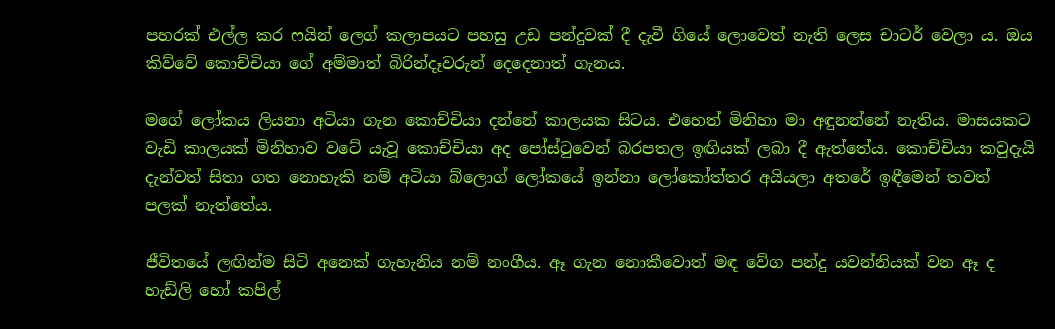පහරක් එල්ල කර ෆයින් ලෙග් කලාපයට පහසු උඩ පන්දුවක් දී දැවී ගියේ ලොවෙත් නැති ලෙස චාටර් වෙලා ය. ඔය කිව්වේ කොච්චියා ගේ අම්මාත් බිරින්දෑවරුන් දෙදෙනාත් ගැනය.

මගේ ලෝකය ලියනා අටියා ගැන කොච්චියා දන්නේ කාලයක සිටය. එහෙත් මිනිහා මා අඳුනන්නේ නැතිය. මාසයකට වැඩි කාලයක් මිනිහාව වටේ යැවූ කොච්චියා අද පෝස්ටුවෙන් බරපතල ඉඟියක් ලබා දී ඇත්තේය. කොච්චියා කවුදැයි දැන්වත් සිතා ගත නොහැකි නම් අටියා බ්ලොග් ලෝකයේ ඉන්නා ලෝකෝත්තර අයියලා අතරේ ඉඳීමෙන් තවත් පලක් නැත්තේය.

ජීවිතයේ ලඟින්ම සිටි අනෙක් ගැහැනිය නම් නංගීය. ඈ ගැන නොකීවොත් මඳ වේග පන්දු යවන්නියක් වන ඈ ද හැඩ්ලි හෝ කපිල්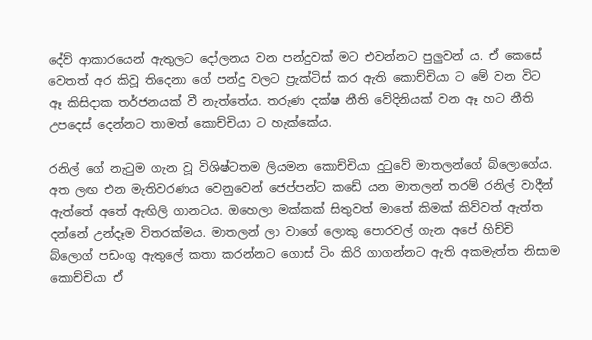දේව් ආකාරයෙන් ඇතුලට දෝලනය වන පන්දුවක් මට එවන්නට පුලුවන් ය. ඒ කෙසේ වෙතත් අර කිවූ තිදෙනා ගේ පන්දු වලට ප්‍රැක්ටිස් කර ඇති කොච්චියා ට මේ වන විට ඈ කිසිදාක තර්ජනයක් වී නැත්තේය. තරුණ දක්ෂ නීති වේදිනියක් වන ඈ හට නීති උපදෙස් දෙන්නට තාමත් කොච්චියා ට හැක්කේය.

රනිල් ගේ නැටුම ගැන වූ විශිෂ්ටතම ලියමන කොච්චියා දුටුවේ මාතලන්ගේ බ්ලොගේය. අත ලඟ එන මැතිවරණය වෙනුවෙන් ජෙප්පන්ට කඩේ යන මාතලන් තරම් රනිල් වාදීන් ඇත්තේ අතේ ඇඟිලි ගානටය. ඔහෙලා මක්කක් සිතුවත් මාතේ කිමක් කිව්වත් ඇත්ත දන්නේ උන්දෑම විතරක්මය. මාතලන් ලා වාගේ ලොකු පොරවල් ගැන අපේ හිච්චි බ්ලොග් පඩංගු ඇතුලේ කතා කරන්නට ගොස් ටිං කිරි ගාගන්නට ඇති අකමැත්ත නිසාම කොච්චියා ඒ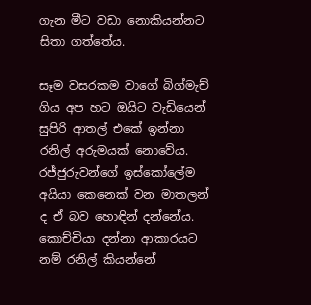ගැන මීට වඩා නොකියන්නට සිතා ගත්තේය.

සෑම වසරකම වාගේ බිග්මැච් ගිය අප හට ඔයිට වැඩියෙන් සුපිරි ආතල් එකේ ඉන්නා රනිල් අරුමයක් නොවේය. රජ්ජුරුවන්ගේ ඉස්කෝලේම අයියා කෙනෙක් වන මාතලන් ද ඒ බව හොඳින් දන්නේය. කොච්චියා දන්නා ආකාරයට නම් රනිල් කියන්නේ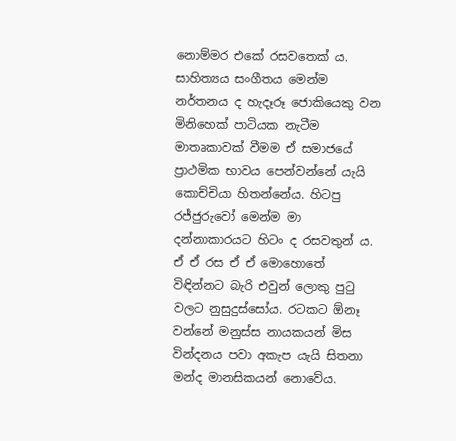නොම්මර එකේ රසවතෙක්‍ ය. සාහිත්‍යය සංගීතය මෙන්ම නර්තනය ද හැදෑරූ ජොකියෙකු වන මිනිහෙක් පාටියක නැටීම මාතෘකාවක් වීමම ඒ සමාජයේ ප්‍රාථමික භාවය පෙන්වන්නේ යැයි කොච්චියා හිතන්නේය. හිටපු රජ්ජුරුවෝ මෙන්ම මා දන්නාකාරයට හිටං ද රසවතුන් ය. ඒ ඒ රස ඒ ඒ මොහොතේ විඳින්නට බැරි එවුන් ලොකු පුටු වලට නුසුදුස්සෝය. රටකට ඕනෑ වන්නේ මනුස්ස නායකයන් මිස වින්දනය පවා අකැප යැයි සිතනා මන්ද මානසිකයන් නොවේය.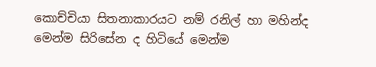කොච්චියා සිතනාකාරයට නම් රනිල් හා මහින්ද මෙන්ම සිරිසේන ද හිටියේ මෙන්ම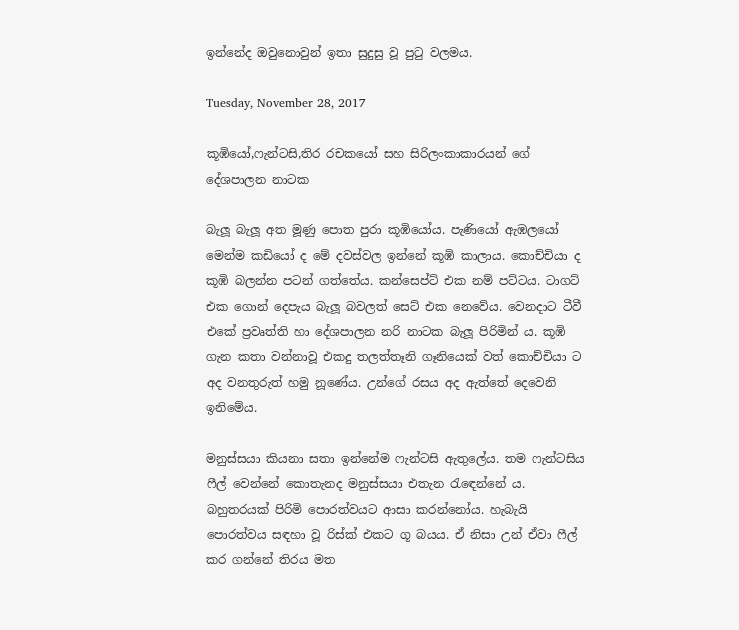ඉන්නේද ඔවුනොවුන් ඉතා සුදුසු වූ පුටු වලමය.

Tuesday, November 28, 2017

කූඹියෝ,ෆැන්ටසි,තිර රචකයෝ සහ සිරිලංකාකාරයන් ගේ දේශපාලන නාටක

බැලූ බැලූ අත මූණු පොත පුරා කූඹියෝය. පැණියෝ ඇඹලයෝ මෙන්ම කඩියෝ ද මේ දවස්වල ඉන්නේ කූඹි කාලාය. කොච්චියා ද කූඹි බලන්න පටන් ගත්තේය. කන්සෙප්ට් එක නම් පට්ටය. ටාගට් එක ගොන් දෙපැය බැලූ බවලත් සෙට් එක නෙවේය. වෙනදාට ටීවී එකේ ප්‍රවෘත්ති හා දේශපාලන නරි නාටක බැලූ පිරිමින් ය. කූඹි ගැන කතා වන්නාවූ එකදු තලත්තෑනි ගෑනියෙක් වත් කොච්චියා ට අද වනතුරුත් හමු නූණේය. උන්ගේ රසය අද ඇත්තේ දෙවෙනි ඉනිමේය.

මනුස්සයා කියනා සතා ඉන්නේම ෆැන්ටසි ඇතුලේය. තම ෆැන්ටසිය ෆීල් වෙන්නේ කොතැනද මනුස්සයා එතැන රැඳෙන්නේ ය. බහුතරයක් පිරිමි පොරත්වයට ආසා කරන්නෝය. හැබැයි පොරත්වය සඳහා වූ රිස්ක් එකට ගූ බයය. ඒ නිසා උන් ඒවා ෆීල් කර ගන්නේ තිරය මත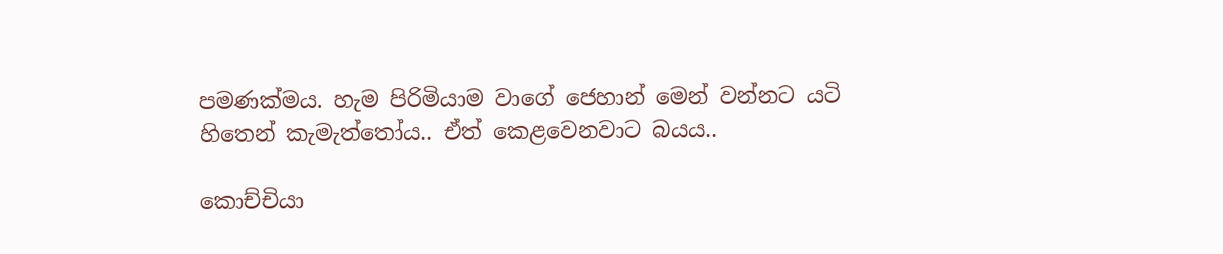පමණක්මය. හැම පිරිමියාම වාගේ ජෙහාන් මෙන් වන්නට යටි හිතෙන් කැමැත්තෝය.. ඒත් කෙළවෙනවාට බයය..

කොච්චියා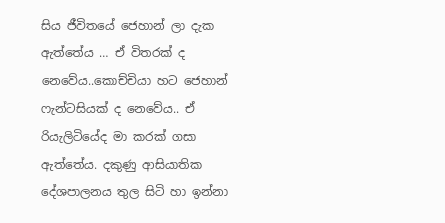සිය ජීවිතයේ ජෙහාන් ලා දැක ඇත්තේය … ඒ විතරක් ද නෙවේය..කොච්චියා හට ජෙහාන් ෆැන්ටසියක් ද නෙවේය.. ඒ රියැලිටියේද මා කරක් ගසා ඇත්තේය. දකුණු ආසියාතික දේශපාලනය තුල සිටි හා ඉන්නා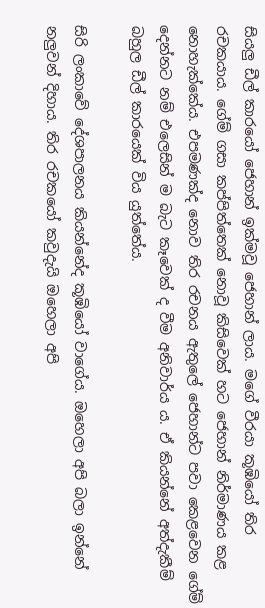සියලු ඩීල් කාරයෝ ජෙහාන් ඉක්මවූ ජෙහාන් ලාය. මගේ වීරයා කූඹියෝ තිර රචකයාය. ගේම් ගසා කප්පිත්තෙක් නොවූ කිසිවෙක් හට ජෙහාන් නිර්මාණය කළ නොහැක්කේය. එපමණක්ද නොව තිර රචනය ඇතුලේ ජෙහාන්ට පවා කෙළවෙන ගේම් දෙන්නට නම් එලෙසින් ම බැට කෑවෙක් ද වීම අනිවාර්ය ය. ඒ කියන්නේ අත්දැකීම් බහුල ඩීල් කාරයෙක් විය යුත්තේය.

සිරි ලංකාවේ දේශපාලනය කියන්නේද කූඹියෝ වාගේය. ඔහෙලා අපි බලා ඉන්නේ නලුවන් දිහාය. තිර රචකයෝ කවුදැයි ඔහෙලා අපි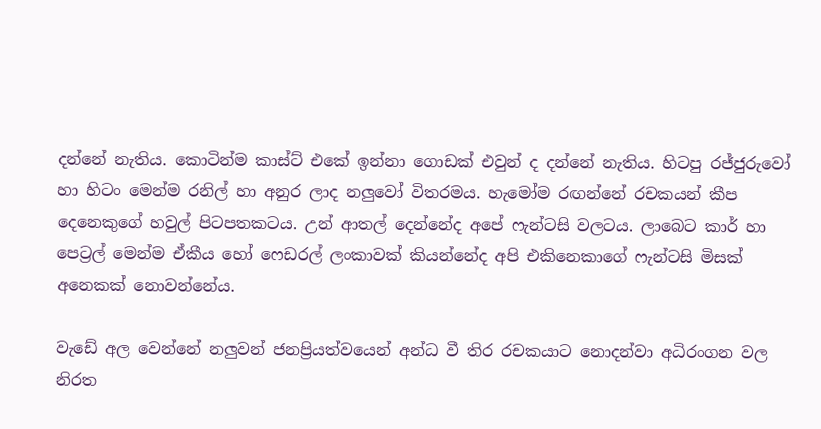දන්නේ නැතිය. කොටින්ම කාස්ට් එකේ ඉන්නා ගොඩක් එවුන් ද දන්නේ නැතිය. හිටපු රජ්ජුරුවෝ හා හිටං මෙන්ම රනිල් හා අනුර ලාද නලුවෝ විතරමය. හැමෝම රඟන්නේ රචකයන් කීප දෙනෙකුගේ හවුල් පිටපතකටය. උන් ආතල් දෙන්නේද අපේ ෆැන්ටසි වලටය. ලාබෙට කාර් හා පෙට්‍රල් මෙන්ම ඒකීය හෝ ෆෙඩරල් ලංකාවක් කියන්නේද අපි එකිනෙකාගේ ෆැන්ටසි මිසක් අනෙකක් නොවන්නේය.

වැඩේ අල වෙන්නේ නලුවන් ජනප්‍රියත්වයෙන් අන්ධ වී තිර රචකයාට නොදන්වා අධිරංගන වල නිරත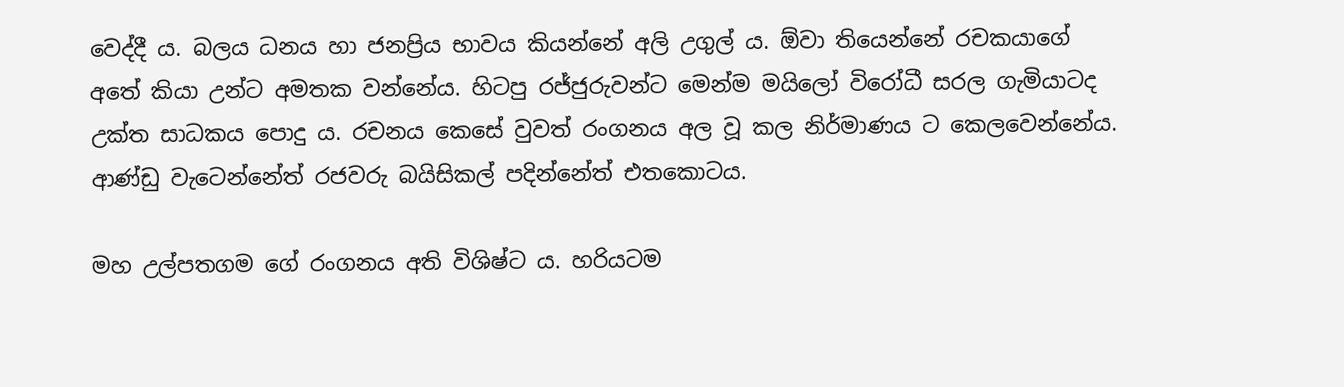වෙද්දී ය. බලය ධනය හා ජනප්‍රිය භාවය කියන්නේ අලි උගුල් ය. ඕවා තියෙන්නේ රචකයාගේ අතේ කියා උන්ට අමතක වන්නේය. හිටපු රජ්ජුරුවන්ට මෙන්ම මයිලෝ විරෝධී සරල ගැමියාටද උක්ත සාධකය පොදු ය. රචනය කෙසේ වුවත් රංගනය අල වූ කල නිර්මාණය ට කෙලවෙන්නේය. ආණ්ඩු වැටෙන්නේත් රජවරු බයිසිකල් පදින්නේත් එතකොටය.

මහ උල්පතගම ගේ රංගනය අති විශිෂ්ට ය. හරියටම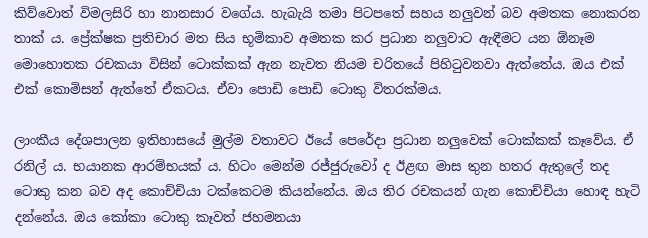කිව්වොත් විමලසිරි හා නානසාර වගේය. හැබැයි තමා පිටපතේ සහය නලුවන් බව අමතක නොකරන තාක් ය. ප්‍රේක්ෂක ප්‍රතිචාර මත සිය භූමිකාව අමතක කර ප්‍රධාන නලුවාට ඇඳීමට යන ඕනෑම මොහොතක රචකයා විසින් ටොක්කක් ඇන නැවත නියම චරිතයේ පිහිටුවනවා ඇත්තේය. ඔය එක් එක් කොමිසන් ඇත්තේ ඒකටය. ඒවා පොඩි පොඩි ටොකු විතරක්මය.

ලාංකීය දේශපාලන ඉතිහාසයේ මුල්ම වතාවට ඊයේ පෙරේදා ප්‍රධාන නලුවෙක් ටොක්කක් කෑවේය. ඒ රනිල් ය. භයානක ආරම්භයක් ය. හිටං මෙන්ම රජ්ජුරුවෝ ද ඊළඟ මාස තුන හතර ඇතුලේ තද ටොකු කන බව අද කොච්චියා ටක්කෙටම කියන්නේය. ඔය තිර රචකයන් ගැන කොච්චියා හොඳ හැටි දන්නේය. ඔය කෝකා ටොකු කෑවත් ජහමනයා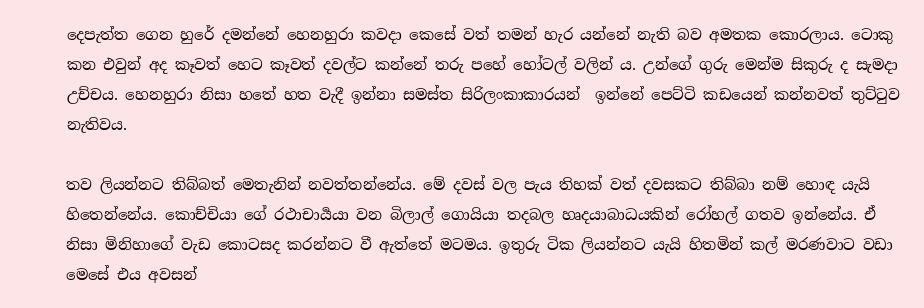දෙපැත්ත ගෙන හුරේ දමන්නේ හෙනහුරා කවදා කෙසේ වත් තමන් හැර යන්නේ නැති බව අමතක කොරලාය. ටොකු කන එවුන් අද කෑවත් හෙට කෑවත් දවල්ට කන්නේ තරු පහේ හෝටල් වලින් ය. උන්ගේ ගුරු මෙන්ම සිකුරු ද සැමදා උච්චය. හෙනහුරා නිසා හතේ හත වැදී ඉන්නා සමස්ත සිරිලංකාකාරයන්  ඉන්නේ පෙට්ටි කඩයෙන් කන්නවත් තුට්ටුව නැතිවය.

තව ලියන්නට තිබ්බත් මෙතැනින් නවත්තන්නේය. මේ දවස් වල පැය තිහක් වත් දවසකට තිබ්බා නම් හොඳ යැයි හිතෙන්නේය. කොච්චියා ගේ රථාචාර්‍යයා වන බිලාල් ගොයියා තදබල හෘදයාබාධයකින් රෝහල් ගතව ඉන්නේය. ඒ නිසා මිනිහාගේ වැඩ කොටසද කරන්නට වී ඇත්තේ මටමය. ඉතුරු ටික ලියන්නට යැයි හිතමින් කල් මරණවාට වඩා මෙසේ එය අවසන්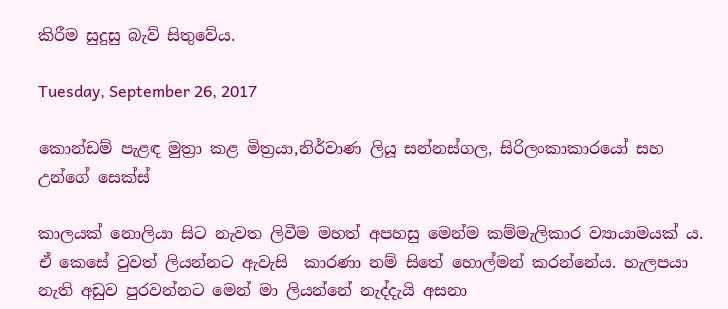කිරීම සුදුසු බැව් සිතුවේය.

Tuesday, September 26, 2017

කොන්ඩම් පැළඳ මුත්‍රා කළ මිත්‍රයා,නිර්වාණ ලියූ සන්නස්ගල, සිරිලංකාකාරයෝ සහ උන්ගේ සෙක්ස්

කාලයක් නොලියා සිට නැවත ලිවීම මහත් අපහසු මෙන්ම කම්මැලිකාර ව්‍යායාමයක් ය. ඒ කෙසේ වුවත් ලියන්නට ඇවැසි  කාරණා නම් සිතේ හොල්මන් කරන්නේය. හැලපයා නැති අඩුව පුරවන්නට මෙන් මා ලියන්නේ නැද්දැයි අසනා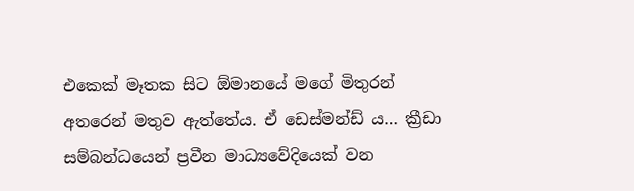එකෙක් මෑතක සිට ඕමානයේ මගේ මිතුරන් අතරෙන් මතුව ඇත්තේය. ඒ ඩෙස්මන්ඩ් ය… ක්‍රීඩා සම්බන්ධයෙන් ප්‍රවීන මාධ්‍යවේදියෙක් වන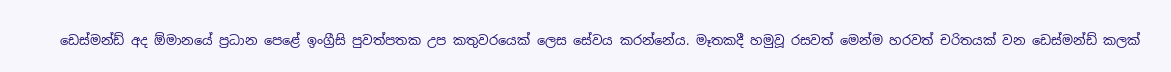ඩෙස්මන්ඩ් අද ඕමානයේ ප්‍රධාන පෙළේ ඉංග්‍රීසි පුවත්පතක උප කතුවරයෙක් ලෙස සේවය කරන්නේය. මෑතකදී හමුවූ රසවත් මෙන්ම හරවත් චරිතයක් වන ඩෙස්මන්ඩ් කලක්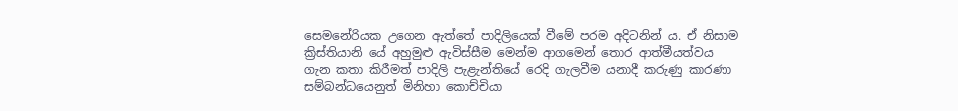සෙමනේරියක උගෙන ඇත්තේ පාදිලියෙක් වීමේ පරම අදිටනින් ය. ඒ නිසාම ක්‍රිස්තියානි යේ අහුමුළු ඇවිස්සීම මෙන්ම ආගමෙන් තොර ආත්මීයත්වය ගැන කතා කිරීමත් පාදිලි පැළැන්තියේ රෙදි ගැලවීම යනාදී කරුණු කාරණා සම්බන්ධයෙනුත් මිනිහා කොච්චියා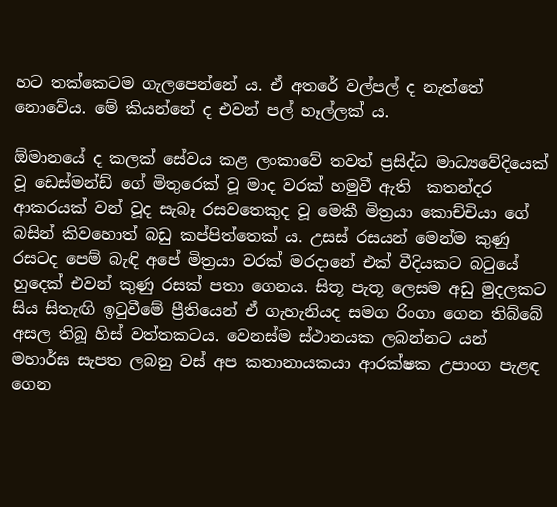හට තක්කෙටම ගැලපෙන්නේ ය. ඒ අතරේ වල්පල් ද නැත්තේ නොවේය. මේ කියන්නේ ද එවන් පල් හෑල්ලක්‍ ය.

ඕමානයේ ද කලක් සේවය කළ ලංකාවේ තවත් ප්‍රසිද්ධ මාධ්‍යවේදියෙක් වූ ඩෙස්මන්ඩ් ගේ මිතුරෙක් වූ මාද වරක් හමුවී ඇති  කතන්දර ආකරයක් වන් වූද සැබෑ රසවතෙකුද වූ මෙකී මිත්‍රයා කොච්චියා ගේ බසින් කිවහොත් බඩු කප්පිත්තෙක් ය. උසස් රසයන් මෙන්ම කුණු රසටද පෙම් බැඳි අපේ මිත්‍රයා වරක් මරදානේ එක් වීදියකට බටුයේ හුදෙක් එවන් කුණු රසක් පතා ගෙනය. සිතූ පැතූ ලෙසම අඩු මුදලකට සිය සිතැඟි ඉටුවීමේ ප්‍රීතියෙන් ඒ ගැහැනියද සමග රිංගා ගෙන තිබ්බේ අසල තිබූ හිස් වත්තකටය. වෙනස්ම ස්ථානයක ලබන්නට යන් මහාර්ඝ සැපත ලබනු වස් අප කතානායකයා ආරක්ෂක උපාංග පැළඳ ගෙන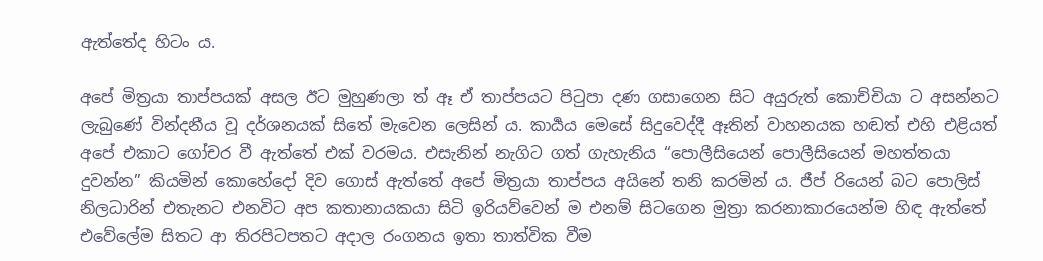ඇත්තේද හිටං ය.

අපේ මිත්‍රයා තාප්පයක් අසල ඊට මුහුණලා ත් ඈ ඒ තාප්පයට පිටුපා දණ ගසාගෙන සිට අයුරුත් කොච්චියා ට අසන්නට ලැබුණේ වින්දනීය වූ දර්ශනයක් සිතේ මැවෙන ලෙසින්‍ ය. කාර්‍යය මෙසේ සිදුවෙද්දී ඈතින් වාහනයක හඬත් එහි එළියත් අපේ එකාට ගෝචර වී ඇත්තේ එක් වරමය. එසැනින් නැගිට ගත් ගැහැනිය “පොලීසියෙන් පොලීසියෙන් මහත්තයා දුවන්න” කියමින් කොහේදෝ දිව ගොස් ඇත්තේ අපේ මිත්‍රයා තාප්පය අයිනේ තනි කරමින් ය. ජීප් රියෙන් බට පොලිස් නිලධාරින් එතැනට එනවිට අප කතානායකයා සිටි ඉරියව්වෙන් ම එනම් සිටගෙන මුත්‍රා කරනාකාරයෙන්ම හිඳ ඇත්තේ එවේලේම සිතට ආ තිරපිටපතට අදාල රංගනය ඉතා තාත්වික වීම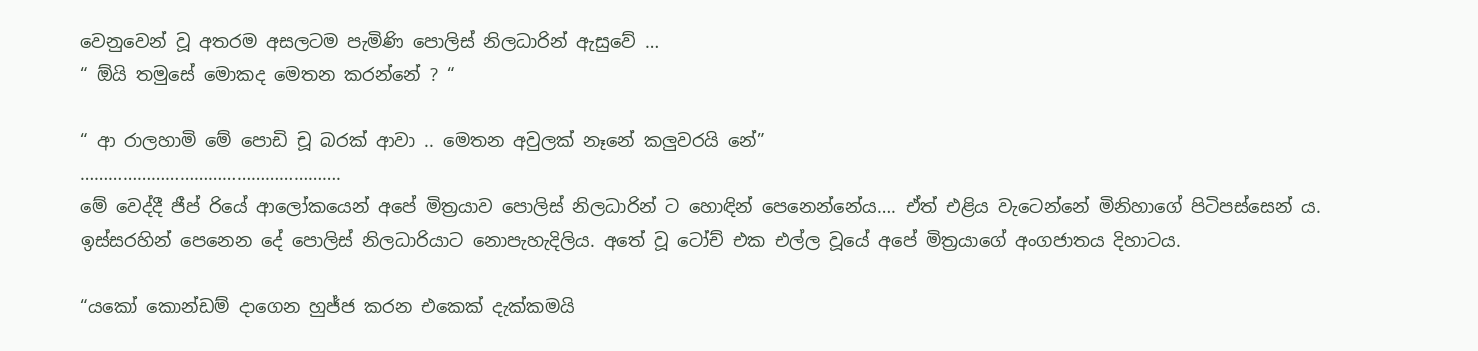වෙනුවෙන් වූ අතරම අසලටම පැමිණි පොලිස් නිලධාරින් ඇසුවේ …
“ ඕයි තමුසේ මොකද මෙතන කරන්නේ ? “

“ ආ රාලහාමි මේ පොඩි චූ බරක් ආවා .. මෙතන අවුලක් නෑනේ කලුවරයි නේ”
……………………………………………….
මේ වෙද්දී ජීප් රියේ ආලෝකයෙන් අපේ මිත්‍රයාව පොලිස් නිලධාරින් ට හොඳින් පෙනෙන්නේය…. ඒත් එළිය වැටෙන්නේ මිනිහාගේ පිටිපස්සෙන් ය. ඉස්සරහින් පෙනෙන දේ පොලිස් නිලධාරියාට නොපැහැදිලිය. අතේ වූ ටෝච් එක එල්ල වූයේ අපේ මිත්‍රයාගේ අංගජාතය දිහාටය.

“යකෝ කොන්ඩම් දාගෙන හුජ්ජ කරන එකෙක් දැක්කමයි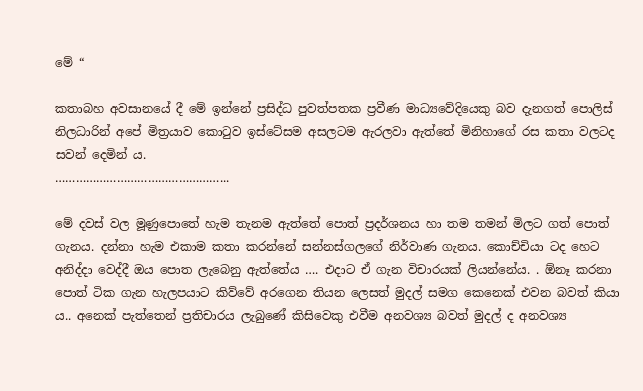මේ “

කතාබහ අවසානයේ දී මේ ඉන්නේ ප්‍රසිද්ධ පුවත්පතක ප්‍රවීණ මාධ්‍යවේදියෙකු බව දැනගත් පොලිස් නිලධාරින් අපේ මිත්‍රයාව කොටුව ඉස්ටේසම අසලටම ඇරලවා ඇත්තේ මිනිහාගේ ‍රස කතා වලටද සවන් දෙමින් ය.
…………………………………………...

මේ දවස් වල මූණුපොතේ හැම තැනම ඇත්තේ පොත් ප්‍රදර්ශනය හා තම තමන් මිලට ගත් පොත් ගැනය. දන්නා හැම එකාම කතා කරන්නේ සන්නස්ගලගේ නිර්වාණ ගැනය. කොච්චියා ටද හෙට අනිද්දා වෙද්දී ඔය පොත ලැබෙනු ඇත්තේය …. එදාට ඒ ගැන විචාරයක් ලියන්නේය. . ඕනෑ කරනා පොත් ටික ගැන හැලපයාට කිව්වේ අරගෙන තියන ලෙසත් මුදල් සමග කෙනෙක් එවන බවත් කියා ය.. අනෙක් පැත්තෙන් ප්‍රතිචාරය ලැබුණේ කිසිවෙකු එවීම අනවශ්‍ය බවත් මුදල් ද අනවශ්‍ය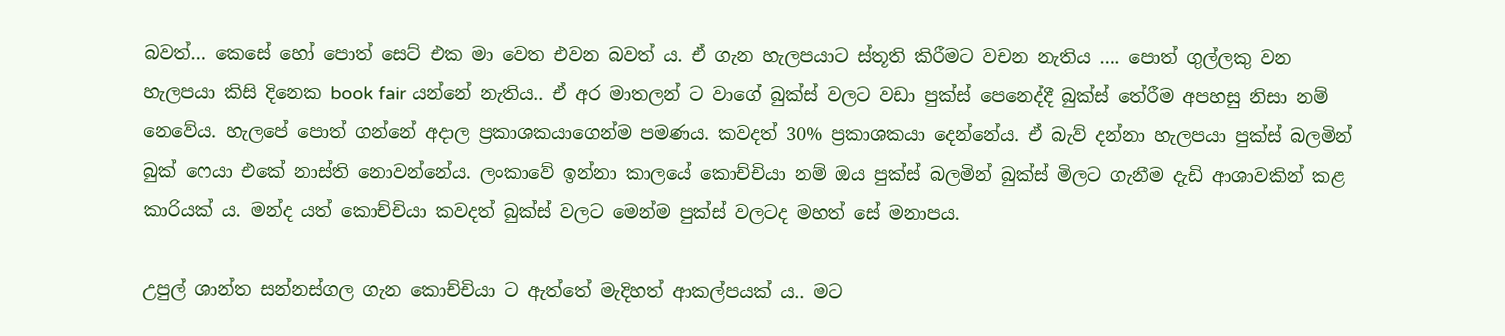බවත්… කෙසේ හෝ පොත් සෙට් එක මා වෙත එවන බවත් ය. ඒ ගැන හැලපයාට ස්තූති කිරීමට වචන නැතිය …. පොත් ගුල්ලකු වන හැලපයා කිසි දිනෙක book fair යන්නේ නැතිය.. ඒ අර මාතලන් ට වාගේ බුක්ස් වලට වඩා පුක්ස් පෙනෙද්දී බුක්ස් තේරීම අපහසු නිසා නම් නෙවේය. හැලපේ පොත් ගන්නේ අදාල ප්‍රකාශකයාගෙන්ම පමණය. කවදත් 30% ප්‍රකාශකයා දෙන්නේය. ඒ බැව් දන්නා හැලපයා පුක්ස් බලමින් බුක් ෆෙයා එකේ නාස්ති නොවන්නේය. ලංකාවේ ඉන්නා කාලයේ කොච්චියා නම් ඔය පුක්ස් බලමින් බුක්ස් මිලට ගැනීම දැඩි ආශාවකින් කළ කාරියක් ය. මන්ද යත් කොච්චියා කවදත් බුක්ස් වලට මෙන්ම පුක්ස් වලටද මහත් සේ මනාපය.

උපුල් ශාන්ත සන්නස්ගල ගැන කොච්චියා ට ඇත්තේ මැදිහත් ආකල්පයක් ය.. මට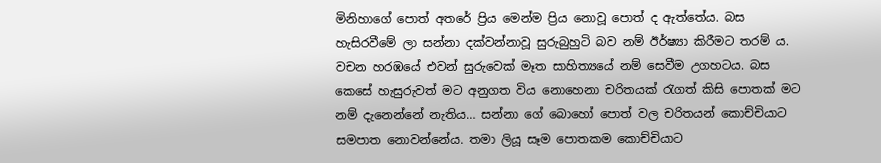මිනිහාගේ පොත් අතරේ ප්‍රිය මෙන්ම ප්‍රිය නොවූ පොත් ද ඇත්තේය. බස හැසිරවීමේ ලා සන්නා දක්වන්නාවූ සුරුබුහුටි බව නම් ඊර්ෂ්‍යා කිරීමට තරම් ය. වචන හරඹයේ එවන් සුරුවෙක් මෑත සාහිත්‍යයේ නම් සෙවීම උගහටය. බස කෙසේ හැසුරුවත් මට අනුගත විය නොහෙනා චරිතයක් රැගත් කිසි පොතක් මට නම් දැනෙන්නේ නැතිය… සන්නා ගේ බොහෝ පොත් වල චරිතයන් කොච්චියාට සමපාත නොවන්නේය. තමා ලියූ සෑම පොතකම කොච්චියාට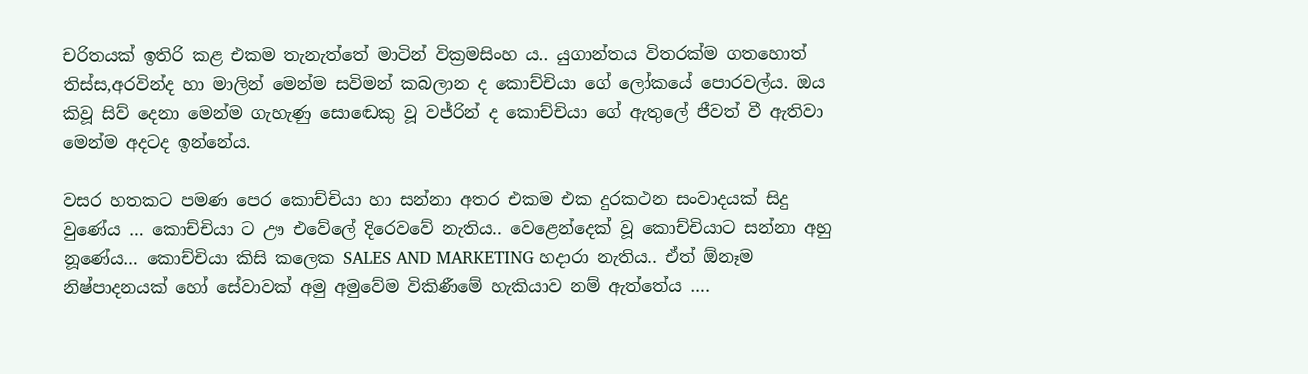චරිතයක් ඉතිරි කළ එකම තැනැත්තේ මාටින් වික්‍රමසිංහ ය.. යුගාන්තය විතරක්ම ගතහොත් තිස්ස,අරවින්ද හා මාලින් මෙන්ම සවිමන් කබලාන ද කොච්චියා ගේ ලෝකයේ පොරවල්ය. ඔය කිවූ සිව් දෙනා මෙන්ම ගැහැණු සොඬෙකු වූ වජ්රින් ද කොච්චියා ගේ ඇතුලේ ජීවත් වී ඇතිවා මෙන්ම අදටද ඉන්නේය.

වසර හතකට පමණ පෙර කොච්චියා හා සන්නා අතර එකම එක දුරකථන සංවාදයක් සිදු වුණේය … කොච්චියා ට ඌ එවේලේ දිරෙවවේ නැතිය.. වෙළෙන්දෙක් වූ කොච්චියාට සන්නා අහු නූණේය… කොච්චියා කිසි කලෙක SALES AND MARKETING හදාරා නැතිය.. ඒත් ඕනෑම නිෂ්පාදනයක් හෝ සේවාවක් අමු අමුවේම විකිණීමේ හැකියාව නම් ඇත්තේය ….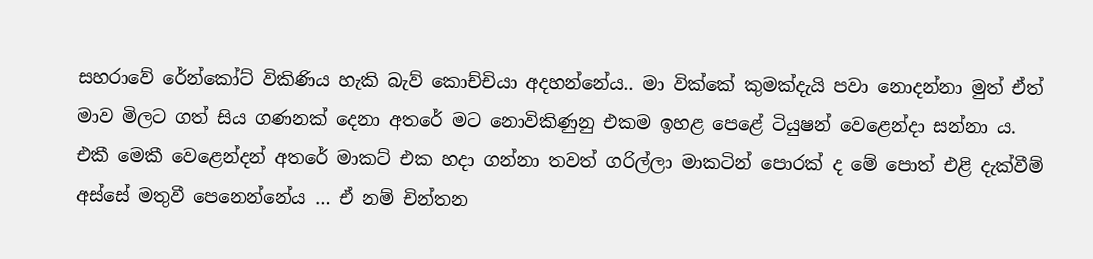සහරාවේ රේන්කෝට් විකිණිය හැකි බැව් කොච්චියා අදහන්නේය.. මා වික්කේ කුමක්දැයි පවා නොදන්නා මුත් ඒත් මාව මිලට ගත් සිය ගණනක් දෙනා අතරේ මට නොවිකිණුනු එකම ඉහළ පෙළේ ටියුෂන් වෙළෙන්දා සන්නා ය. එකී මෙකී වෙළෙන්දන් අතරේ මාකට් එක හදා ගන්නා තවත් ගරිල්ලා මාකටින් පොරක් ද මේ පොත් එළි දැක්වීම් අස්සේ මතුවී පෙනෙන්නේය … ඒ නම් චින්තන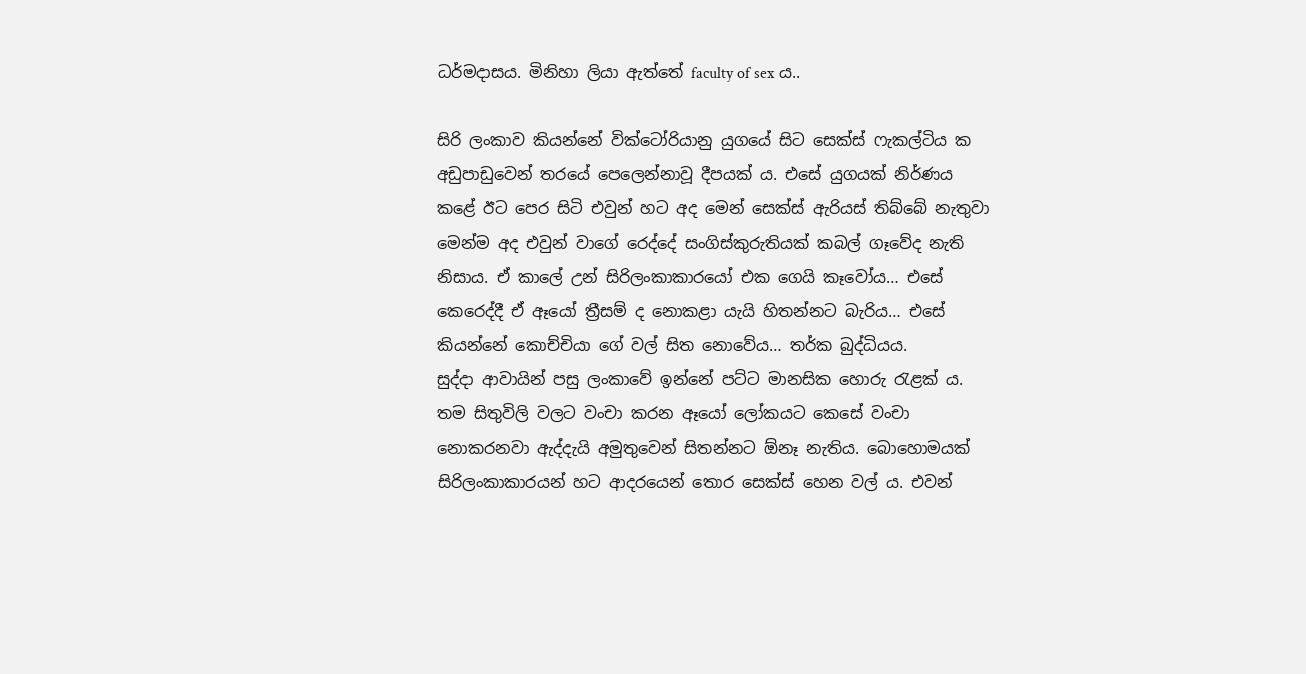ධර්මදාසය. මිනිහා ලියා ඇත්තේ faculty of sex ය..

සිරි ලංකාව කියන්නේ වික්ටෝරියානු යුගයේ සිට සෙක්ස් ෆැකල්ටිය ක අඩුපාඩුවෙන් තරයේ පෙලෙන්නාවූ දීපයක් ය. එසේ යුගයක් නිර්ණය කළේ ඊට පෙර සිටි එවුන් හට අද මෙන් සෙක්ස් ඇරියස් තිබ්බේ නැතුවා මෙන්ම අද එවුන් වාගේ රෙද්දේ සංගිස්කුරුතියක් කබල් ගෑවේද නැති නිසාය. ඒ කාලේ උන් සිරිලංකාකාරයෝ එක ගෙයි කෑවෝය… එසේ කෙරෙද්දී ඒ ඈයෝ ත්‍රීසම් ද නොකළා යැයි හිතන්නට බැරිය… එසේ කියන්නේ කොච්චියා ගේ වල් සිත නොවේය… තර්ක බුද්ධියය.
සුද්දා ආවායින් පසු ලංකාවේ ඉන්නේ පට්ට මානසික හොරු රැළක් ය. තම සිතුවිලි වලට වංචා කරන ඈයෝ ලෝකයට කෙසේ වංචා නොකරනවා ඇද්දැයි අමුතුවෙන් සිතන්නට ඕනෑ නැතිය. බොහොමයක් සිරිලංකාකාරයන් හට ආදරයෙන් තොර සෙක්ස් හෙන වල් ය. එවන්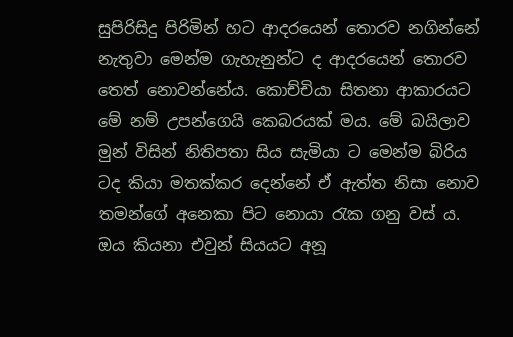සුපිරිසිදු පිරිමින් හට ආදරයෙන් තොරව නගින්නේ නැතුවා මෙන්ම ගැහැනුන්ට ද ආදරයෙන් තොරව තෙත් නොවන්නේය. කොච්චියා සිතනා ආකාරයට මේ නම් උපන්ගෙයි කෙබරයක් මය. මේ බයිලාව මුන් විසින් නිතිපතා සිය සැමියා ට මෙන්ම බිරිය ටද කියා මතක්කර දෙන්නේ ඒ ඇත්ත නිසා නොව තමන්ගේ අනෙකා පිට නොයා රැක ගනු වස් ය. ඔය කියනා එවුන් සියයට අනූ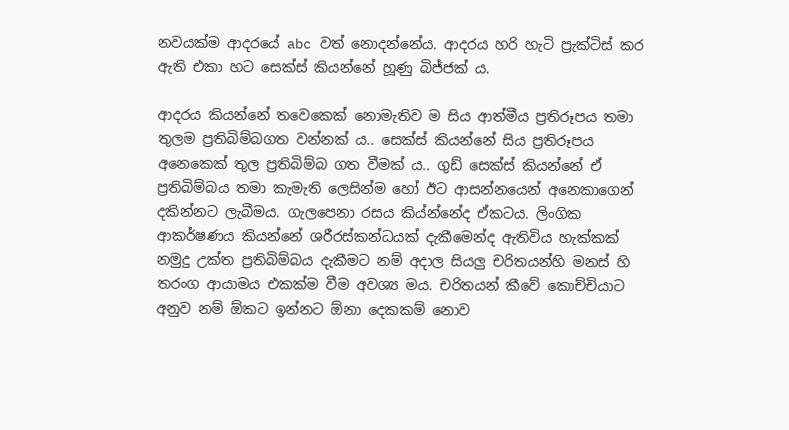නවයක්ම ආදරයේ abc වත් නොදන්නේය. ආදරය හරි හැටි ප්‍රැක්ටිස් කර ඇති එකා හට සෙක්ස් කියන්නේ හූණු බිජ්ජක් ය.

ආදරය කියන්නේ තවෙකෙක් නොමැතිව ම සිය ආත්මීය ප්‍රතිරූපය තමා තුලම ප්‍රතිබිම්බගත වන්නක්‍ ය.. සෙක්ස් කියන්නේ සිය ප්‍රතිරූපය අනෙකෙක් තුල ප්‍රතිබිම්බ ගත වීමක් ය.. ගුඩ් සෙක්ස් කියන්නේ ඒ ප්‍රතිබිම්බය තමා කැමැති ලෙසින්ම හෝ ඊට ආසන්නයෙන් අනෙකාගෙන් දකින්නට ලැබීමය. ගැලපෙනා රසය කිය්න්නේද ඒකටය. ලිංගික ආකර්ෂණය කියන්නේ ශරීරස්කන්ධයක් දැකීමෙන්ද ඇතිවිය හැක්කක් නමුදු උක්ත ප්‍රතිබිම්බය දැකීමට නම් අදාල සියලු චරිතයන්හි මනස් හි තරංග ආයාමය එකක්ම වීම අවශ්‍ය මය. චරිතයන් කීවේ කොච්චියාට අනුව නම් ඕකට ඉන්නට ඕනා දෙකකම් නොව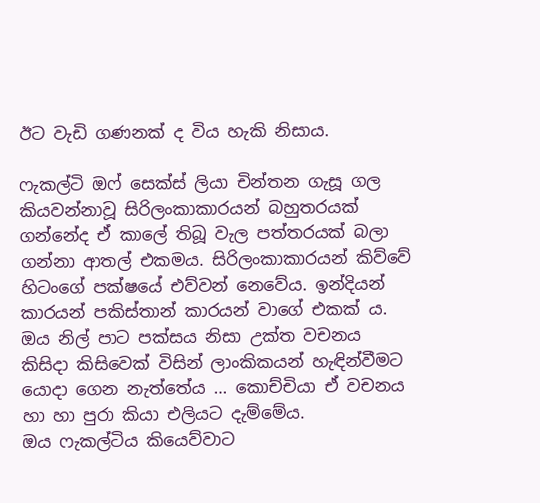ඊට වැඩි ගණනක් ද විය හැකි නිසාය.

ෆැකල්ටි ඔෆ් සෙක්ස් ලියා චින්තන ගැසූ ගල කියවන්නාවූ සිරිලංකාකාරයන් බහුතරයක් ගන්නේද ඒ කාලේ තිබූ වැල පත්තරයක් බලා ගන්නා ආතල් එකමය. සිරිලංකාකාරයන් කිව්වේ හිටංගේ පක්ෂයේ එව්වන් නෙවේය. ඉන්දියන් කාරයන් පකිස්තාන් කාරයන් වාගේ එකක් ය. ඔය නිල් පාට පක්සය නිසා උක්ත වචනය කිසිදා කිසිවෙක් විසින් ලාංකිකයන් හැඳින්වීමට යොදා ගෙන නැත්තේය … කොච්චියා ඒ වචනය හා හා පුරා කියා එලියට දැම්මේය.
ඔය ෆැකල්ටිය කියෙව්වාට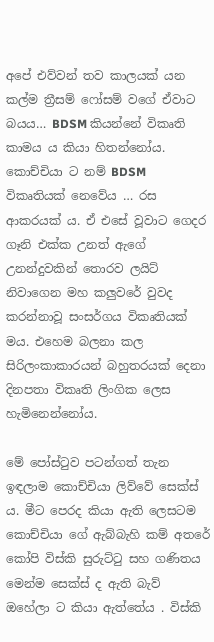අපේ එව්වන් තව කාලයක් යන කල්ම ත්‍රීසම් ෆෝසම් වගේ ඒවාට බයය… BDSM කියන්නේ විකෘති කාමය ය කියා හිතන්නෝය. කොච්චියා ට නම් BDSM විකෘතියක් නෙවේය … රස ආකරයක් ය. ඒ එසේ වූවාට ගෙදර ගෑනි එක්ක උනත් ඇගේ උනන්දුවකින් තොරව ලයිට් නිවාගෙන මහ කලුවරේ වුවද කරන්නාවූ සංසර්ගය විකෘතියක් මය. එහෙම බලනා කල සිරිලංකාකාරයන් බහුතරයක් දෙනා දිනපතා විකෘති ලිංගික ලෙස හැමිනෙන්නෝය.

මේ පෝස්ටුව පටන්ගත් තැන ඉඳලාම කොච්චියා ලිව්වේ සෙක්ස් ය. මීට පෙරද කියා ඇති ලෙසටම කොච්චියා ගේ ඇබ්බැහි කම් අතරේ කෝපි විස්කි සුරුට්ටු සහ ගණිතය මෙන්ම සෙක්ස් ද ඇති බැව් ඔහේලා ට කියා ඇත්තේය . විස්කි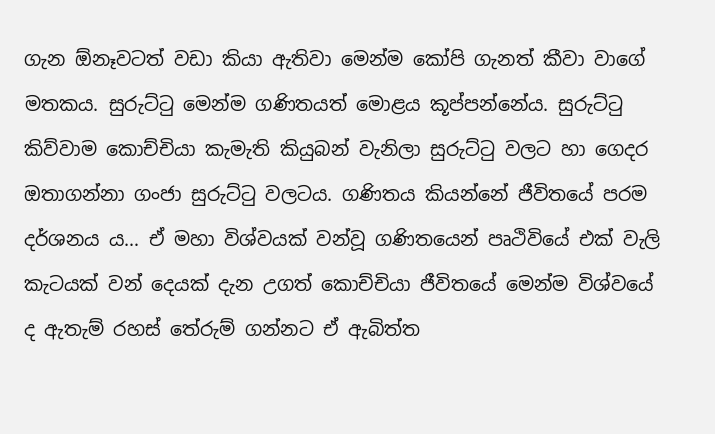ගැන ඕනෑවටත් වඩා කියා ඇතිවා මෙන්ම කෝපි ගැනත් කීවා වාගේ මතකය. සුරුට්ටු මෙන්ම ගණිතයත් මොළය කූප්පන්නේය. සුරුට්ටු කිව්වාම කොච්චියා කැමැති කියුබන් වැනිලා සුරුට්ටු වලට හා ගෙදර ඔතාගන්නා ගංජා සුරුට්ටු වලටය. ගණිතය කියන්නේ ජීවිතයේ පරම දර්ශනය ය… ඒ මහා විශ්වයක් වන්වූ ගණිතයෙන් පෘථිවියේ එක් වැලි කැටයක් වන් දෙයක් දැන උගත් කොච්චියා ජීවිතයේ මෙන්ම විශ්වයේ ද ඇතැම් රහස් තේරුම් ගන්නට ඒ ඇබිත්ත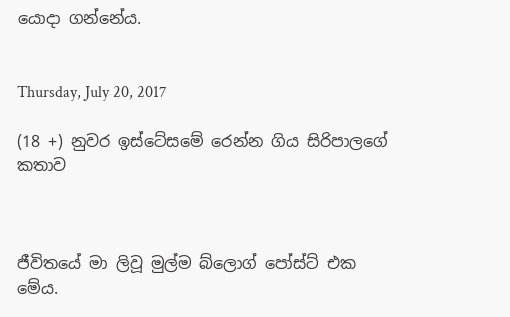යොදා ගන්නේය.


Thursday, July 20, 2017

(18 +) නුවර ඉස්ටේසමේ රෙන්න ගිය සිරිපාලගේ කතාව



ජීවිතයේ මා ලිවූ මුල්ම බ්ලොග් පෝස්ට් එක මේය.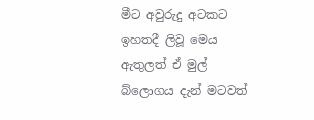මීට අවුරුදු අටකට ඉහතදී ලිවූ මෙය ඇතුලත් ඒ මුල් බ්ලොගය දැන් මටවත්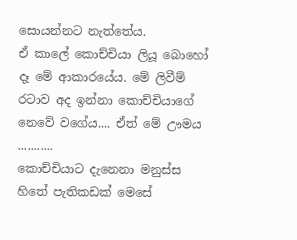සොයන්නට නැත්තේය.
ඒ කාලේ කොච්චියා ලියූ බොහෝ දෑ මේ ආකාරයේය. මේ ලිවීම් රටාව අද ඉන්නා කොච්චියාගේ නෙවේ වගේය.... ඒත් මේ ඌමය
...........
කොච්චියාට දැනෙනා මනුස්ස හිතේ පැතිකඩක් මෙසේ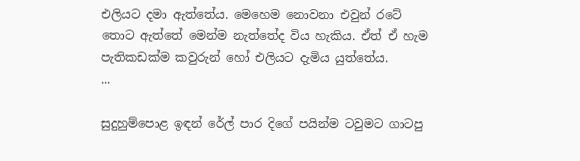එලියට දමා ඇත්තේය. මෙහෙම නොවනා එවුන් රටේ තොට ඇත්තේ මෙන්ම නැත්තේද විය හැකිය. ඒත් ඒ හැම පැතිකඩක්ම කවුරුන් හෝ එලියට දැමිය යුත්තේය.
...

සුදුහුම්පොළ ඉඳන් රේල් පාර දිගේ පයින්ම ටවුමට ගාටපු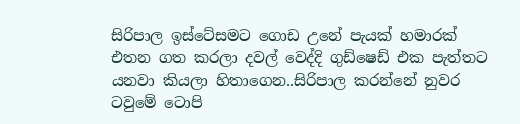සිරිපාල ඉස්ටේසමට ගොඩ උනේ පැයක් හමාරක් එතන ගත කරලා දවල් වෙද්දි ගුඩ්ෂෙඩ් එක පැත්තට යනවා කියලා හිතාගෙන..සිරිපාල කරන්නේ නුවර ටවුමේ ටොපි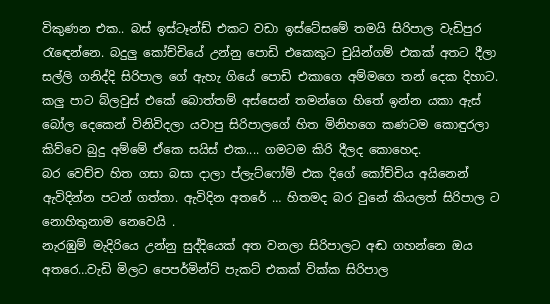විකුණන එක.. බස් ඉස්ටෑන්ඩ් එකට වඩා ඉස්ටේසමේ තමයි සිරිපාල වැඩිපුර රැඳෙන්නෙ. බදුලු කෝච්චියේ උන්නු පොඩි එකෙකුට චුයින්ගම් එකක් අතට දීලා සල්ලි ගනිද්දි සිරිපාල ගේ ඇහැ ගියේ පොඩි එකාගෙ අම්මගෙ තන් දෙක දිහාට. කලු පාට බ්ලවුස් එකේ බොත්තම් අස්සෙන් තමන්ගෙ හිතේ ඉන්න යකා ඇස් බෝල දෙකෙන් විනිවිදලා යවාපු සිරිපාලගේ හිත මිනිහගෙ කණටම කොඳුරලා කිව්වෙ බුදු අම්මේ ඒකෙ සයිස් එක.... ගමටම කිරි දීලද කොහෙද.
බර වෙච්ච හිත ගසා බසා දාලා ප්ලැට්ෆෝම් එක දිගේ කෝච්චිය අයිනෙන් ඇවිදින්න පටන් ගත්තා. ඇවිදින අතරේ … හිතමද බර වුනේ කියලත් සිරිපාල ට නොහිතුනාම නෙවෙයි .
නැරඹුම් මැදිරියෙ උන්නු සුද්දියෙක් අත වනලා සිරිපාලට අඬ ගහන්නෙ ඔය අතරෙ…වැඩි මිලට පෙපර්මින්ට් පැකට් එකක් වික්ක සිරිපාල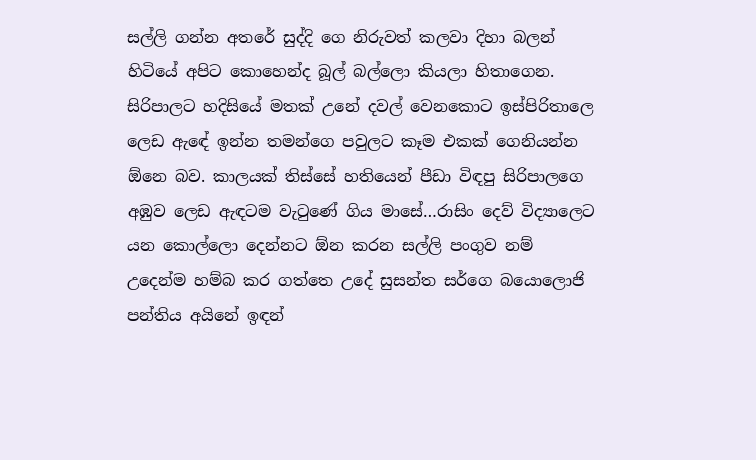සල්ලි ගන්න අතරේ සුද්දි ගෙ නිරුවත් කලවා දිහා බලන් හිටියේ අපිට කොහෙන්ද බූල් බල්ලො කියලා හිතාගෙන.
සිරිපාලට හදිසියේ මතක් උනේ දවල් වෙනකොට ඉස්පිරිතාලෙ ලෙඩ ඇඳේ ඉන්න තමන්ගෙ පවුලට කෑම එකක් ගෙනියන්න ඕනෙ බව. කාලයක් තිස්සේ හතියෙන් පීඩා විඳපු සිරිපාලගෙ අඹුව ලෙඩ ඇඳටම වැටුණේ ගිය මාසේ…රාසිං දෙව් විද්‍යාලෙට යන කොල්ලො දෙන්නට ඕන කරන සල්ලි පංගුව නම් උදෙන්ම හම්බ කර ගත්තෙ උදේ සුසන්ත සර්ගෙ බයොලොජි පන්තිය අයිනේ ඉඳන්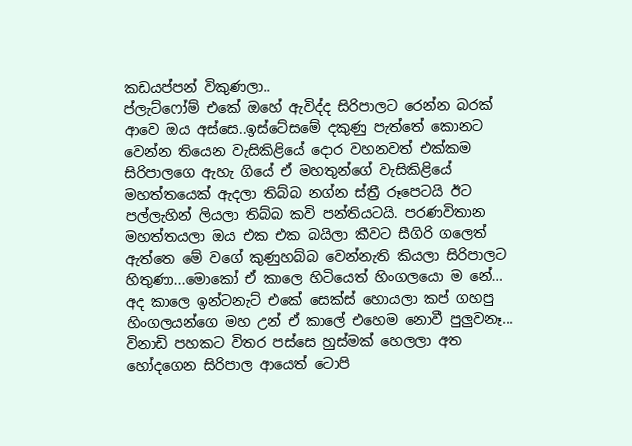කඩයප්පන් විකුණලා..
ප්ලැට්ෆෝම් එකේ ඔහේ ඇවිද්ද සිරිපාලට රෙන්න බරක් ආවෙ ඔය අස්සෙ..ඉස්ටේසමේ දකුණු පැත්තේ කොනට වෙන්න තියෙන වැසිකිළියේ දොර වහනවත් එක්කම සිරිපාලගෙ ඇහැ ගියේ ඒ මහතුන්ගේ වැසිකිළියේ මහත්තයෙක් ඇදලා තිබ්බ නග්න ස්ත්‍රී රූපෙටයි ඊට පල්ලැහින් ලියලා තිබ්බ කවි පන්තියටයි. පරණවිතාන මහත්තයලා ඔය එක එක බයිලා කීවට සීගිරි ගලෙත් ඇත්තෙ මේ වගේ කුණුහබ්බ වෙන්නැති කියලා සිරිපාලට හිතුණා...මොකෝ ඒ කාලෙ හිටියෙත් හිංගලයො ම නේ… අද කාලෙ ඉන්ටනැට් එකේ සෙක්ස් හොයලා කප් ගහපු හිංගලයන්ගෙ මහ උන් ඒ කාලේ එහෙම නොවී පුලුවනෑ...
විනාඩි පහකට විතර පස්සෙ හුස්මක් හෙලලා අත හෝදගෙන සිරිපාල ආයෙත් ටොපි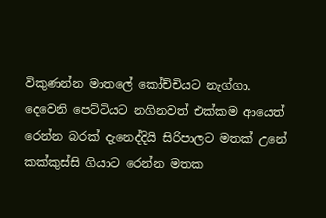විකුණන්න මාතලේ කෝච්චියට නැග්ගා.
දෙවෙනි පෙට්ටියට නගිනවත් එක්කම ආයෙත් රෙන්න බරක් දැනෙද්දියි සිරිපාලට මතක් උනේ කක්කුස්සි ගියාට රෙන්න මතක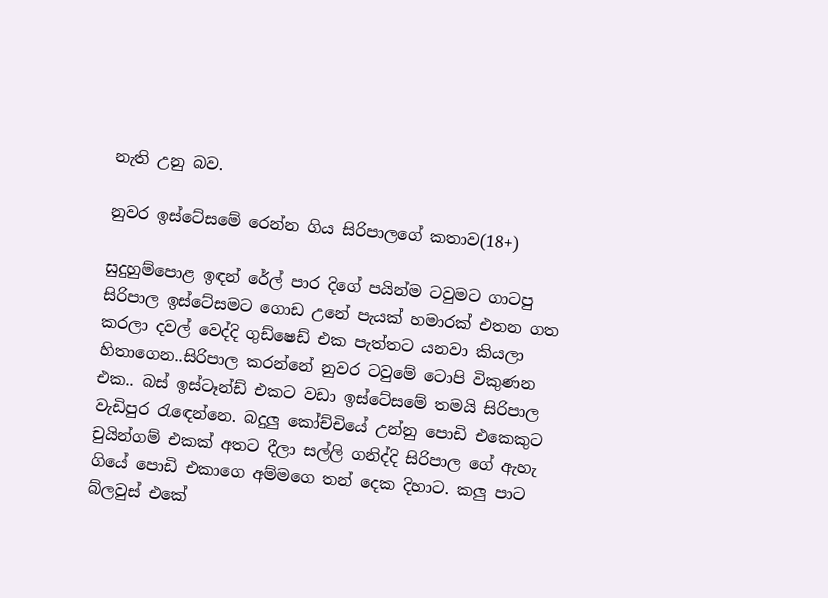නැති උනු බව.

නුවර ඉස්ටේසමේ රෙන්න ගිය සිරිපාලගේ කතාව(18+)

සුදුහුම්පොළ ඉඳන් රේල් පාර දිගේ පයින්ම ටවුමට ගාටපු සිරිපාල ඉස්ටේසමට ගොඩ උනේ පැයක් හමාරක් එතන ගත කරලා දවල් වෙද්දි ගුඩ්ෂෙඩ් එක පැත්තට යනවා කියලා හිතාගෙන..සිරිපාල කරන්නේ නුවර ටවුමේ ටොපි විකුණන එක.. බස් ඉස්ටෑන්ඩ් එකට වඩා ඉස්ටේසමේ තමයි සිරිපාල වැඩිපුර රැඳෙන්නෙ. බදුලු කෝච්චියේ උන්නු පොඩි එකෙකුට චුයින්ගම් එකක් අතට දීලා සල්ලි ගනිද්දි සිරිපාල ගේ ඇහැ ගියේ පොඩි එකාගෙ අම්මගෙ තන් දෙක දිහාට. කලු පාට බ්ලවුස් එකේ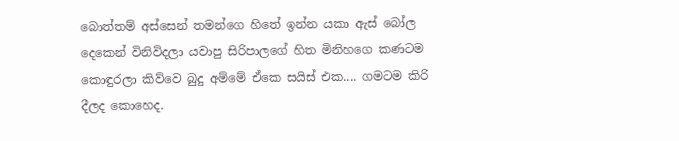බොත්තම් අස්සෙන් තමන්ගෙ හිතේ ඉන්න යකා ඇස් බෝල දෙකෙන් විනිවිදලා යවාපු සිරිපාලගේ හිත මිනිහගෙ කණටම කොඳුරලා කිව්වෙ බුදු අම්මේ ඒකෙ සයිස් එක.... ගමටම කිරි දීලද කොහෙද.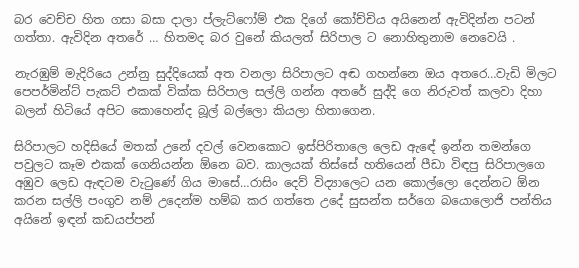බර වෙච්ච හිත ගසා බසා දාලා ප්ලැට්ෆෝම් එක දිගේ කෝච්චිය අයිනෙන් ඇවිදින්න පටන් ගත්තා. ඇවිදින අතරේ … හිතමද බර වුනේ කියලත් සිරිපාල ට නොහිතුනාම නෙවෙයි .

නැරඹුම් මැදිරියෙ උන්නු සුද්දියෙක් අත වනලා සිරිපාලට අඬ ගහන්නෙ ඔය අතරෙ…වැඩි මිලට පෙපර්මින්ට් පැකට් එකක් වික්ක සිරිපාල සල්ලි ගන්න අතරේ සුද්දි ගෙ නිරුවත් කලවා දිහා බලන් හිටියේ අපිට කොහෙන්ද බූල් බල්ලො කියලා හිතාගෙන.

සිරිපාලට හදිසියේ මතක් උනේ දවල් වෙනකොට ඉස්පිරිතාලෙ ලෙඩ ඇඳේ ඉන්න තමන්ගෙ පවුලට කෑම එකක් ගෙනියන්න ඕනෙ බව. කාලයක් තිස්සේ හතියෙන් පීඩා විඳපු සිරිපාලගෙ අඹුව ලෙඩ ඇඳටම වැටුණේ ගිය මාසේ…රාසිං දෙව් විද්‍යාලෙට යන කොල්ලො දෙන්නට ඕන කරන සල්ලි පංගුව නම් උදෙන්ම හම්බ කර ගත්තෙ උදේ සුසන්ත සර්ගෙ බයොලොජි පන්තිය අයිනේ ඉඳන් කඩයප්පන්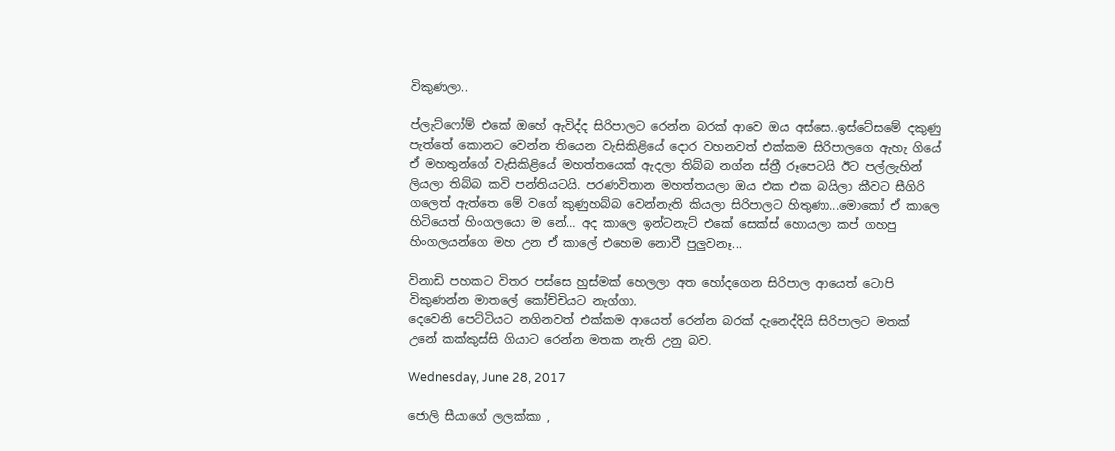විකුණලා..

ප්ලැට්ෆෝම් එකේ ඔහේ ඇවිද්ද සිරිපාලට රෙන්න බරක් ආවෙ ඔය අස්සෙ..ඉස්ටේසමේ දකුණු පැත්තේ කොනට වෙන්න තියෙන වැසිකිළියේ දොර වහනවත් එක්කම සිරිපාලගෙ ඇහැ ගියේ ඒ මහතුන්ගේ වැසිකිළියේ මහත්තයෙක් ඇදලා තිබ්බ නග්න ස්ත්‍රී රූපෙටයි ඊට පල්ලැහින් ලියලා තිබ්බ කවි පන්තියටයි. පරණවිතාන මහත්තයලා ඔය එක එක බයිලා කීවට සීගිරි ගලෙත් ඇත්තෙ මේ වගේ කුණුහබ්බ වෙන්නැති කියලා සිරිපාලට හිතුණා...මොකෝ ඒ කාලෙ හිටියෙත් හිංගලයො ම නේ… අද කාලෙ ඉන්ටනැට් එකේ සෙක්ස් හොයලා කප් ගහපු හිංගලයන්ගෙ මහ උන ඒ කාලේ එහෙම නොවී පුලුවනෑ...

විනාඩි පහකට විතර පස්සෙ හුස්මක් හෙලලා අත හෝදගෙන සිරිපාල ආයෙත් ටොපි විකුණන්න මාතලේ කෝච්චියට නැග්ගා.
දෙවෙනි පෙට්ටියට නගිනවත් එක්කම ආයෙත් රෙන්න බරක් දැනෙද්දියි සිරිපාලට මතක් උනේ කක්කුස්සි ගියාට රෙන්න මතක නැති උනු බව.

Wednesday, June 28, 2017

ජොලි සීයාගේ ලලක්කා ,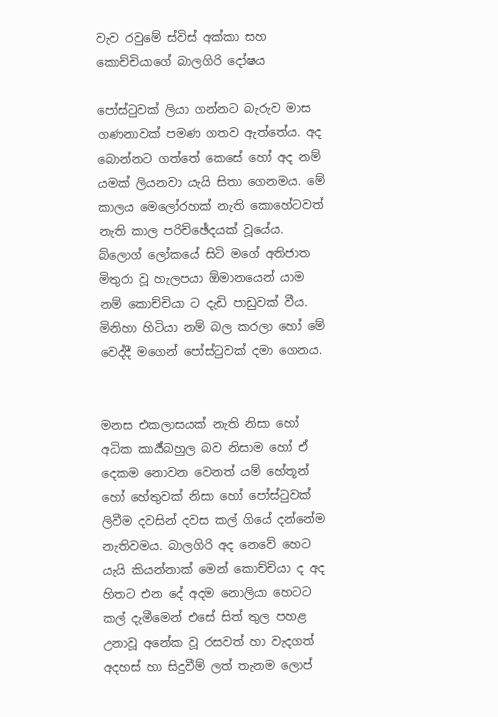වැව රවුමේ ස්විස් අක්කා සහ කොච්චියාගේ බාලගිරි දෝෂය

පෝස්ටුවක් ලියා ගන්නට බැරුව මාස ගණනාවක් පමණ ගතව ඇත්තේය. අද බොන්නට ගත්තේ කෙසේ හෝ අද නම් යමක් ලියනවා යැයි සිතා ගෙනමය. මේ කාලය මෙලෝරහක් නැති කොහේටවත් නැති කාල පරිච්ඡේදයක් වූයේය. බ්ලොග් ලෝකයේ සිටි මගේ අතිජාත මිතුරා වූ හැලපයා ඕමානයෙන් යාම නම් කොච්චියා ට දැඩි පාඩුවක් වීය. මිනිහා හිටියා නම් බල කරලා හෝ මේ වෙද්දී මගෙන් පෝස්ටුවක් දමා ගෙනය.


මනස එකලාසයක් නැති නිසා හෝ අධික කාර්‍ය්බහුල බව නිසාම හෝ ඒ දෙකම නොවන වෙනත් යම් හේතූන් හෝ හේතුවක් නිසා හෝ පෝස්ටුවක් ලිවීම දවසින් දවස කල් ගියේ දන්නේම නැතිවමය. බාලගිරි අද නෙවේ හෙට යැයි කියන්නාක් මෙන් කොච්චියා ද අද හිතට එන දේ අදම නොලියා හෙටට කල් දැමීමෙන් එසේ සිත් තුල පහළ උනාවූ අනේක වූ රසවත් හා වැදගත් අදහස් හා සිදුවීම් ලත් තැනම ලොප්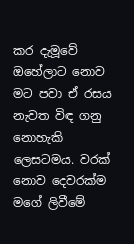කර දැමූවේ ඔහේලාට නොව මට පවා ඒ රසය නැවත විඳ ගනු නොහැකි ලෙසටමය. වරක් නොව දෙවරක්ම මගේ ලිවීමේ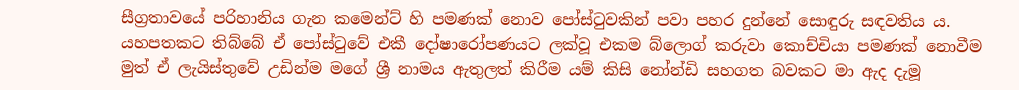සීග්‍රතාවයේ පරිහානිය ගැන කමෙන්ට් හි පමණක් නොව පෝස්ටුවකින් පවා පහර දුන්නේ සොඳුරු සඳවතිය ය. යහපතකට තිබ්බේ ඒ පෝස්ටුවේ එකී දෝෂාරෝපණයට ලක්වූ එකම බ්ලොග් කරුවා කොච්චියා පමණක් නොවීම මුත් ඒ ලැයිස්තුවේ උඩින්ම මගේ ශ්‍රී නාමය ඇතුලත් කිරීම යම් කිසි නෝන්ඩි සහගත බවකට මා ඇද දැමූ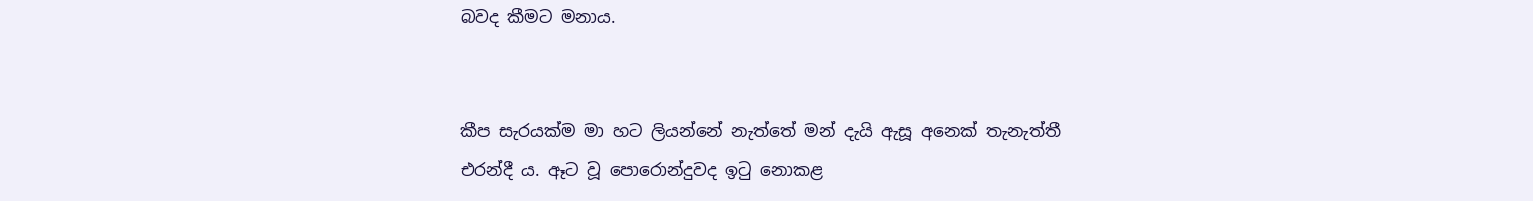බවද කීමට මනාය.


කීප සැරයක්ම මා හට ලියන්නේ නැත්තේ මන් දැයි ඇසූ අනෙක් තැනැත්තී එරන්දී ය. ඈට වූ පොරොන්දුවද ඉටු නොකළ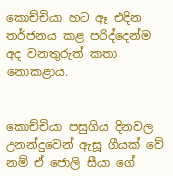කොච්චියා හට ඈ එදින තර්ජනය කළ පරිද්දෙන්ම අද වනතුරුත් කතා නොකළාය.


කොච්චියා පසුගිය දිනවල උනන්දුවෙන් ඇසූ ගීයක් වේ නම් ඒ ජොලි සීයා ගේ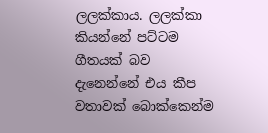ලලක්කාය. ලලක්කා කියන්නේ පට්ටම ගීතයක් බව දැනෙන්නේ එය කීප වතාවක් බොක්කෙන්ම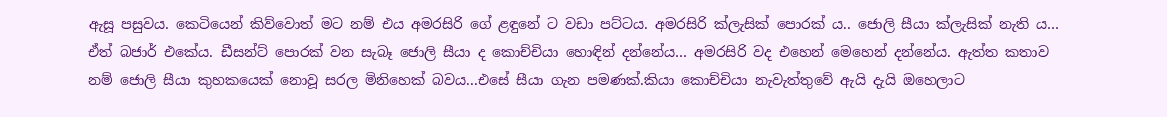ඇසූ පසුවය. කෙටියෙන් කිව්වොත් මට නම් එය අමරසිරි ගේ ළඳුනේ ට වඩා පට්ටය. අමරසිරි ක්ලැසික් පොරක් ය.. ජොලි සීයා ක්ලැසික් නැති ය… ඒත් බජාර් එකේය. ඩීසන්ට් පොරක් වන සැබෑ ජොලි සීයා ද කොච්චියා හොඳින් දන්නේය… අමරසිරි වද එහෙන් මෙහෙන් දන්නේය. ඇත්ත කතාව නම් ජොලි සීයා කුහකයෙක් නොවූ සරල මිනිහෙක් බවය...එසේ සීයා ගැන පමණක්.කියා කොච්චියා නැවැත්තුවේ ඇයි දැයි ඔහෙලාට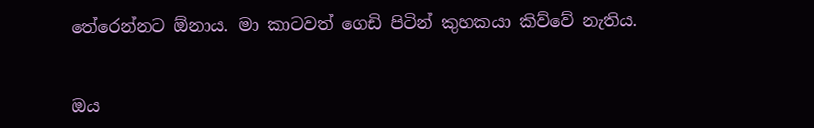තේරෙන්නට ඕනාය. මා කාටවත් ගෙඩි පිටින් කුහකයා කිව්වේ නැතිය.


ඔය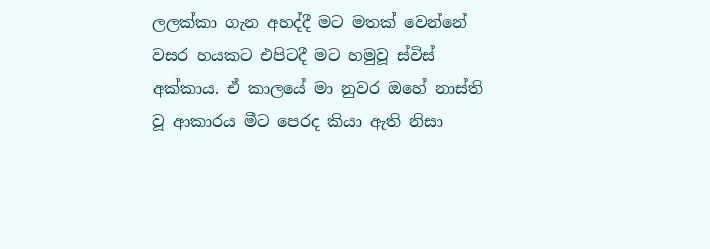ලලක්කා ගැන අහද්දී මට මතක් වෙන්නේ වසර හයකට එපිටදී මට හමුවූ ස්විස් අක්කාය. ඒ කාලයේ මා නුවර ඔහේ නාස්ති වූ ආකාරය මීට පෙරද කියා ඇති නිසා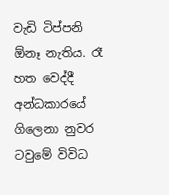වැඩි ටිප්පනි ඕනෑ නැතිය. රෑ හත වෙද්දී අන්ධකාරයේ ගිලෙනා නුවර ටවුමේ විවිධ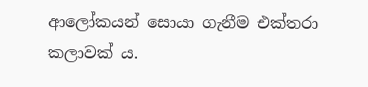ආලෝකයන් සොයා ගැනීම එක්තරා කලාවක් ය.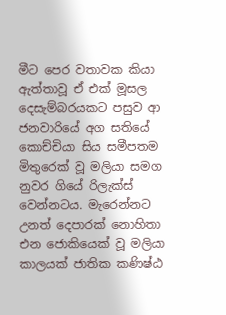මීට පෙර වතාවක කියා ඇත්තාවූ ඒ එක් මූසල දෙසැම්බරයකට පසුව ආ ජනවාරියේ අග සතියේ කොච්චියා සිය සමීපතම මිතුරෙක් වූ මලියා සමග නුවර ගියේ රිලැක්ස් වෙන්නටය. මැරෙන්නට උනත් දෙපාරක් නොහිතා එන ජොකියෙක් වූ මලියා කාලයක් ජාතික කණිෂ්ඨ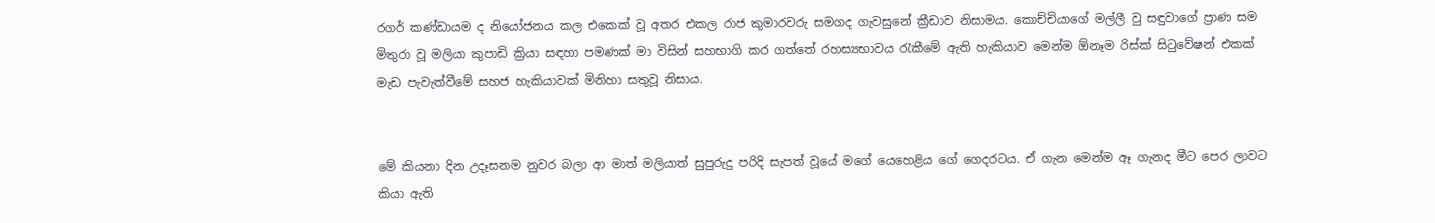රගර් කණ්ඩායම ද නියෝජනය කල එකෙක් වූ අතර එකල රාජ කුමාරවරු සමගද ගැවසුනේ ක්‍රීඩාව නිසාමය. කොච්චියාගේ මල්ලී වු සඳුවාගේ ප්‍රාණ සම මිතුරා වූ මලියා කුපාඩි ක්‍රියා සඳහා පමණක් මා විසින් සහභාගි කර ගත්තේ රහස්‍යභාවය රැකීමේ ඇති හැකියාව මෙන්ම ඕනෑම රිස්ක් සිටුවේෂන් එකක් මැඩ පැවැත්වීමේ සහජ හැකියාවක් මිනිහා සතුවූ නිසාය.


මේ කියනා දින උදෑසනම නුවර බලා ආ මාත් මලියාත් සුපුරුදු පරිදි සැපත් වූයේ මගේ යෙහෙළිය ගේ ගෙදරටය. ඒ ගැන මෙන්ම ඈ ගැනද මීට පෙර ලාවට කියා ඇති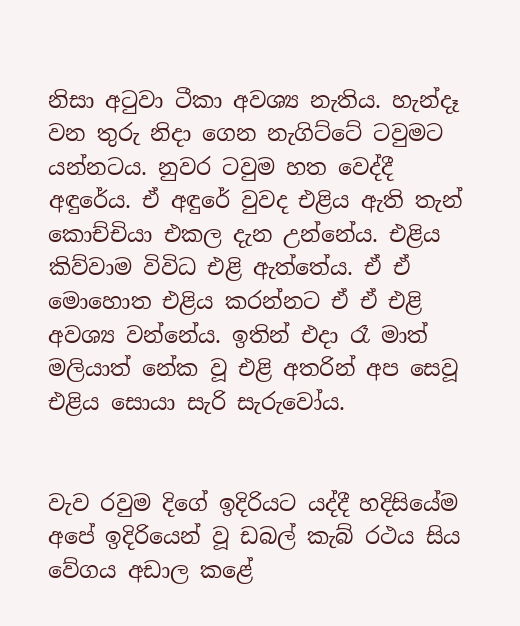නිසා අටුවා ටීකා අවශ්‍ය නැතිය. හැන්දෑ වන තුරු නිදා ගෙන නැගිට්ටේ ටවුමට යන්නටය. නුවර ටවුම හත වෙද්දී අඳුරේය. ඒ අඳුරේ වුවද එළිය ඇති තැන් කොච්චියා එකල දැන උන්නේය. එළිය කිව්වාම විවිධ එළි ඇත්තේය. ඒ ඒ මොහොත එළිය කරන්නට ඒ ඒ එළි අවශ්‍ය වන්නේය. ඉතින් එදා රෑ මාත් මලියාත් නේක වූ එළි අතරින් අප සෙවූ එළිය සොයා සැරි සැරුවෝය.


වැව රවුම දිගේ ඉදිරියට යද්දී හදිසියේම අපේ ඉදිරියෙන් වූ ඩබල් කැබ් රථය සිය වේගය අඩාල කළේ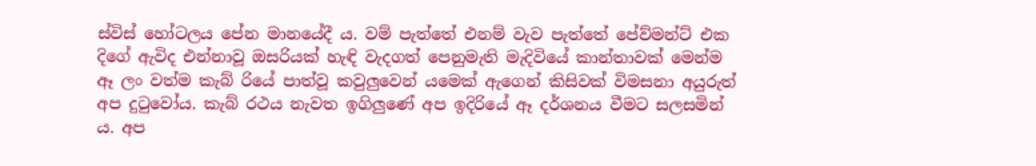ස්විස් හෝටලය පේන මානයේදී ය. වම් පැත්තේ එනම් වැව පැත්තේ පේව්මන්ට් එක දිගේ ඇවිද එන්නාවූ ඔසරියක් හැඳි වැදගත් පෙනුමැති මැදිවියේ කාන්තාවක් මෙන්ම ඈ ලං වත්ම කැබ් රියේ පාත්වූ කවුලුවෙන් යමෙක් ඇගෙන් කිසිවක් විමසනා අයුරුත් අප දුටුවෝය. කැබ් රථය නැවත ඉගිලුණේ අප ඉදිරියේ ඈ දර්ශනය වීමට සලසමින් ය. අප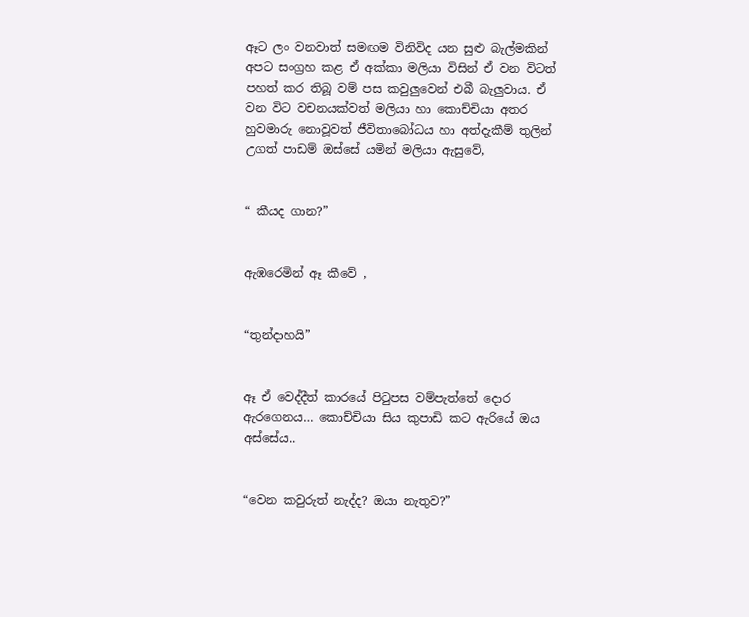ඈට ලං වනවාත් සමඟම විනිවිද යන සුළු බැල්මකින් අපට සංග්‍රහ කළ ඒ අක්කා මලියා විසින් ඒ වන විටත් පහත් කර තිබූ වම් පස කවුලුවෙන් එබී බැලුවාය. ඒ වන විට වචනයක්වත් මලියා හා කොච්චියා අතර හුවමාරු නොවූවත් ජීවිතාබෝධය හා අත්දැකීම් තුලින් උගත් පාඩම් ඔස්සේ යමින් මලියා ඇසුවේ,


“ කීයද ගාන?”


ඇඹරෙමින් ඈ කීවේ ,


“තුන්දාහයි”


ඈ ඒ වෙද්දීත් කාරයේ පිටුපස වම්පැත්තේ දොර ඇරගෙනය… කොච්චියා සිය කුපාඩි කට ඇරියේ ඔය අස්සේය..


“වෙන කවුරුත් නැද්ද? ඔයා නැතුව?”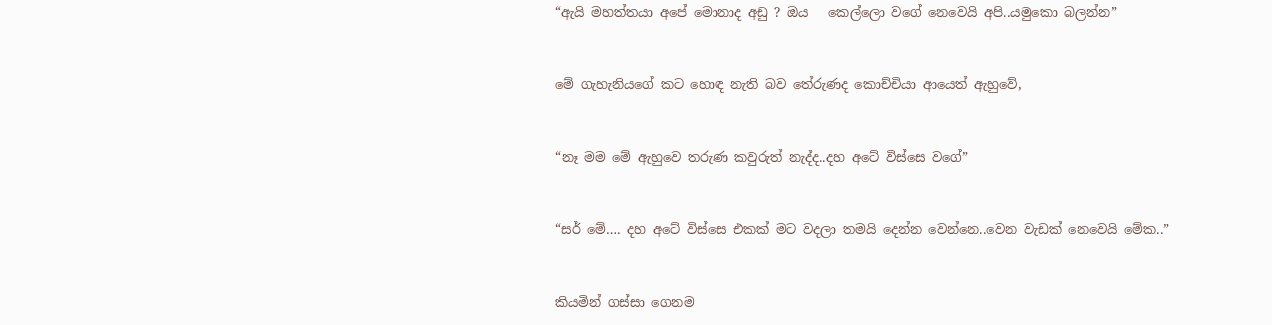“ඇයි මහත්තයා අපේ මොනාද අඩු ? ඔය   කෙල්ලො වගේ නෙවෙයි අපි..යමුකො බලන්න”


මේ ගැහැනියගේ කට හොඳ නැති බව තේරුණද කොච්චියා ආයෙත් ඇහුවේ,


“නෑ මම මේ ඇහුවෙ තරුණ කවුරුත් නැද්ද..දහ අටේ විස්සෙ වගේ”


“සර් මේ…. දහ අටේ විස්සෙ එකක් මට වදලා තමයි දෙන්න වෙන්නෙ..වෙන වැඩක් නෙවෙයි මේක..”


කියමින් ගස්සා ගෙනම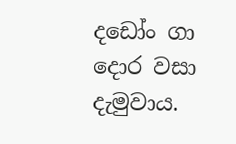දඩෝං ගා දොර වසා දැමුවාය.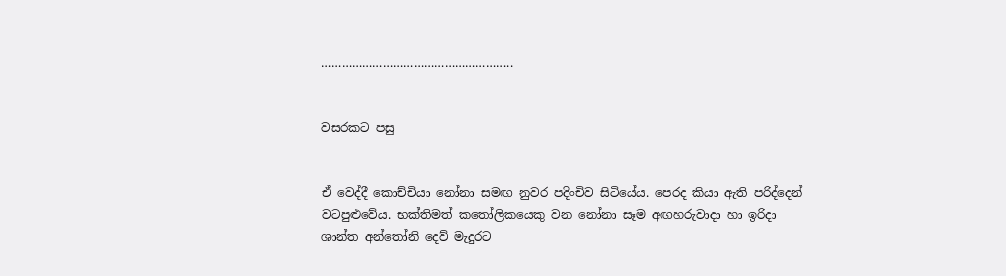………………………………………………..


වසරකට පසු


ඒ වෙද්දී කොච්චියා නෝනා සමඟ නුවර පදිංචිව සිටියේය. පෙරද කියා ඇති පරිද්දෙන් වටපුළුවේය. භක්තිමත් කතෝලිකයෙකු වන නෝනා සෑම අඟහරුවාදා හා ඉරිදා ශාන්ත අන්තෝනි දෙව් මැදුරට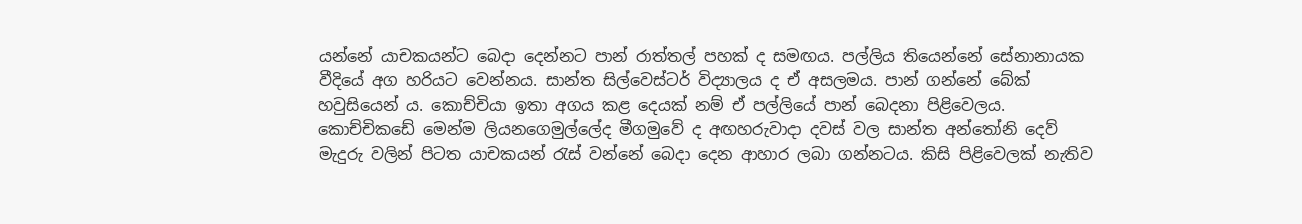යන්නේ යාචකයන්ට බෙදා දෙන්නට පාන් රාත්තල් පහක් ද සමඟය. පල්ලිය තියෙන්නේ සේනානායක  වීදියේ අග හරියට වෙන්නය. සාන්ත සිල්වෙස්ටර් විද්‍යාලය ද ඒ අසලමය. පාන් ගන්නේ බේක් හවුසියෙන් ය. කොච්චියා ඉතා අගය කළ දෙයක් නම් ඒ පල්ලියේ පාන් බෙදනා පිළිවෙලය. කොච්චිකඩේ මෙන්ම ලියනගෙමුල්ලේද මීගමුවේ ද අඟහරුවාදා දවස් වල සාන්ත අන්තෝනි දෙව් මැදුරු වලින් පිටත යාචකයන් රැස් වන්නේ බෙදා දෙන ආහාර ලබා ගන්නටය. කිසි පිළිවෙලක් නැතිව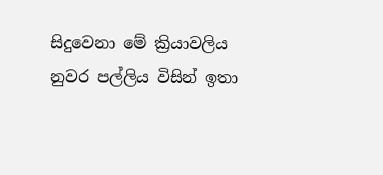සිදුවෙනා මේ ක්‍රියාවලිය නුවර පල්ලිය විසින් ඉතා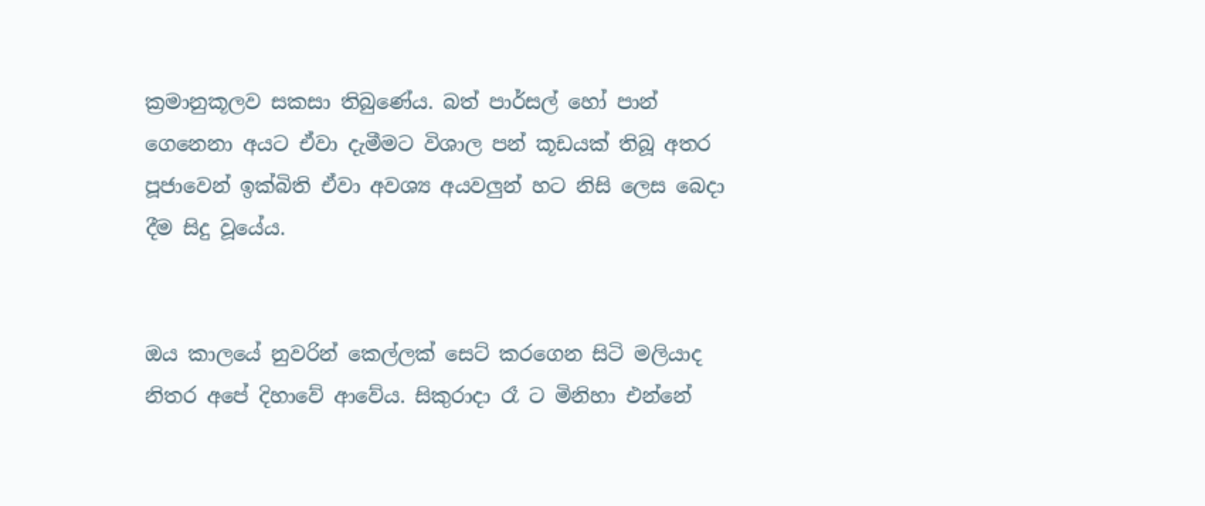ක්‍රමානුකූලව සකසා තිබුණේය. බත් පාර්සල් හෝ පාන් ගෙනෙනා අයට ඒවා දැමීමට විශාල පන් කූඩයක් තිබූ අතර පූජාවෙන් ඉක්බිති ඒවා අවශ්‍ය අයවලුන් හට නිසි ලෙස බෙදා දීම සිදු වූයේය.


ඔය කාලයේ නුවරින් කෙල්ලක් සෙට් කරගෙන සිටි මලියාද නිතර අපේ දිහාවේ ආවේය. සිකුරාදා රෑ ට මිනිහා එන්නේ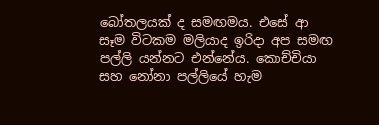බෝතලයක් ද සමඟමය. එසේ ආ සෑම විටකම මලියාද ඉරිදා අප සමඟ  පල්ලි යන්නට එන්නේය. කොච්චියා සහ නෝනා පල්ලියේ හැම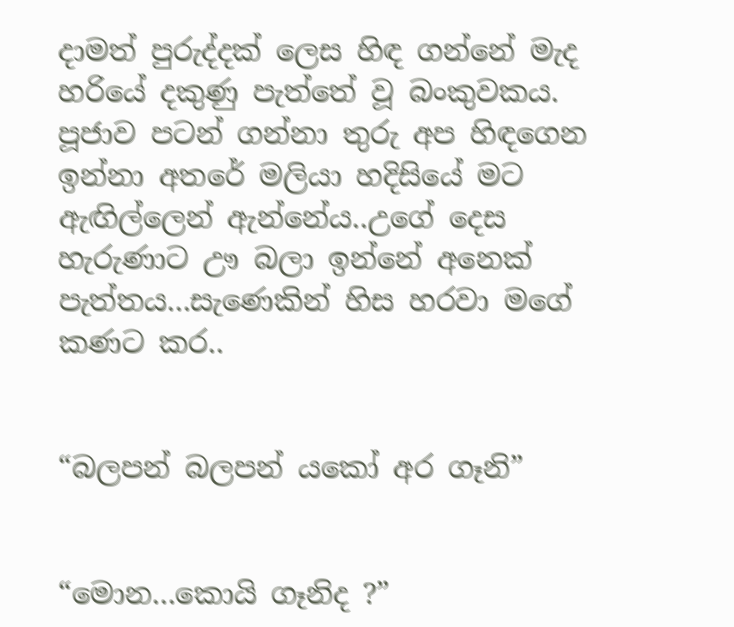දාමත් පුරුද්දක් ලෙස හිඳ ගන්නේ මැද හරියේ දකුණු පැත්තේ වූ බංකුවකය. පූජාව පටන් ගන්නා තුරු අප හිඳගෙන ඉන්නා අතරේ මලියා හදිසියේ මට ඇඟිල්ලෙන් ඇන්නේය..උගේ දෙස හැරුණාට ඌ බලා ඉන්නේ අනෙක් පැත්තය...සැණෙකින් හිස හරවා මගේ කණට කර..


“බලපන් බලපන් යකෝ අර ගෑනි”


“මොන...කොයි ගෑනිද ?”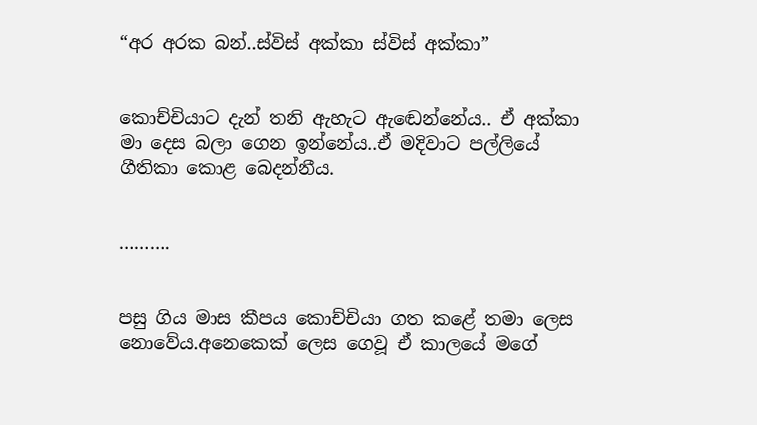“අර අරක බන්..ස්විස් අක්කා ස්විස් අක්කා”


කොච්චියාට දැන් තනි ඇහැට ඇඬෙන්නේය.. ඒ අක්කා මා දෙස බලා ගෙන ඉන්නේය..ඒ මදිවාට පල්ලියේ ගීතිකා කොළ බෙදන්නීය.


……….


පසු ගිය මාස කීපය කොච්චියා ගත කළේ තමා ලෙස නොවේය.අනෙකෙක් ලෙස ගෙවූ ඒ කාලයේ මගේ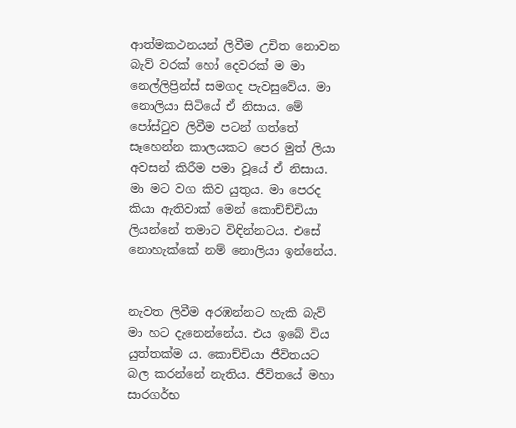ආත්මකථනයන් ලිවීම උචිත නොවන බැව් වරක් හෝ දෙවරක් ම මා නෙල්ලිප්‍රින්ස් සමගද පැවසුවේය. මා නොලියා සිටියේ ඒ නිසාය. මේ පෝස්ටුව ලිවීම පටන් ගත්තේ සෑහෙන්න කාලයකට පෙර මුත් ලියා අවසන් කිරීම පමා වූයේ ඒ නිසාය. මා මට වග කිව යුතුය. මා පෙරද කියා ඇතිවාක් මෙන් කොච්ච්චියා ලියන්නේ තමාට විඳින්නටය. එසේ නොහැක්කේ නම් නොලියා ඉන්නේය.


නැවත ලිවීම අරඹන්නට හැකි බැව් මා හට දැනෙන්නේය. එය ඉබේ විය යුත්තක්ම ය. කොච්චියා ජීවිතයට බල කරන්නේ නැතිය. ජීවිතයේ මහා සාරගර්භ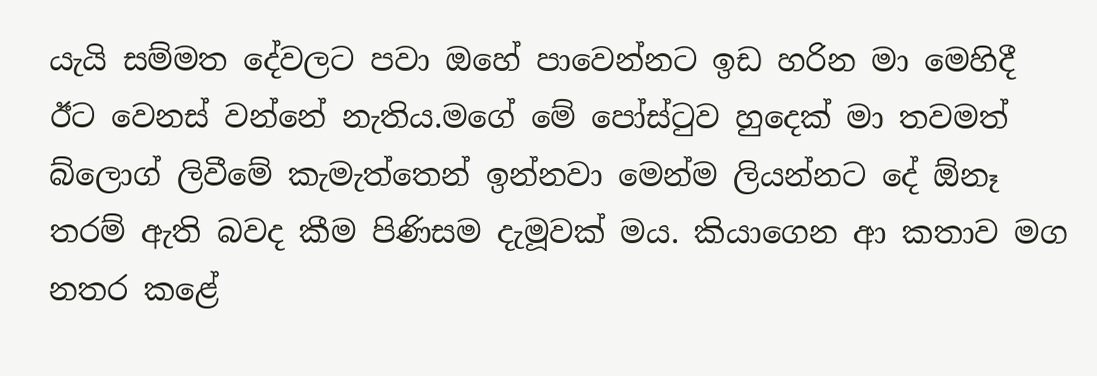යැයි සම්මත දේවලට පවා ඔහේ පාවෙන්නට ඉඩ හරින මා මෙහිදී ඊට වෙනස් වන්නේ නැතිය.මගේ මේ පෝස්ටුව හුදෙක් මා තවමත් බ්ලොග් ලිවීමේ කැමැත්තෙන් ඉන්නවා මෙන්ම ලියන්නට දේ ඕනෑ තරම් ඇති බවද කීම පිණිසම දැමූවක් මය. කියාගෙන ආ කතාව මග නතර කළේ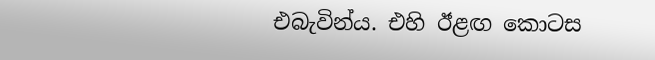එබැවින්ය. එහි ඊළඟ කොටස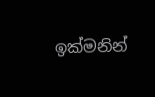ඉක්මනින්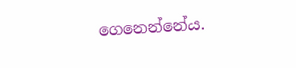ගෙනෙන්නේය.